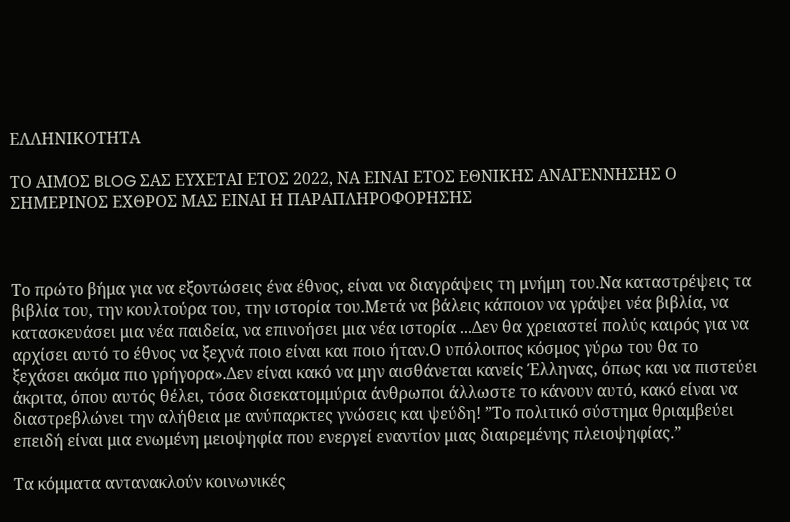ΕΛΛΗΝΙΚΟΤΗΤΑ

ΤΟ ΑΙΜΟΣ BLOG ΣΑΣ ΕΥΧΕΤΑΙ ΕΤΟΣ 2022, ΝΑ ΕΙΝΑΙ ΕΤΟΣ ΕΘΝΙΚΗΣ ΑΝΑΓΕΝΝΗΣΗΣ Ο ΣΗΜΕΡΙΝΟΣ ΕΧΘΡΟΣ ΜΑΣ ΕΙΝΑΙ Η ΠΑΡΑΠΛΗΡΟΦΟΡΗΣΗΣ



Το πρώτο βήμα για να εξοντώσεις ένα έθνος, είναι να διαγράψεις τη μνήμη του.Να καταστρέψεις τα βιβλία του, την κουλτούρα του, την ιστορία του.Μετά να βάλεις κάποιον να γράψει νέα βιβλία, να κατασκευάσει μια νέα παιδεία, να επινοήσει μια νέα ιστορία ...Δεν θα χρειαστεί πολύς καιρός για να αρχίσει αυτό το έθνος να ξεχνά ποιο είναι και ποιο ήταν.Ο υπόλοιπος κόσμος γύρω του θα το ξεχάσει ακόμα πιο γρήγορα».Δεν είναι κακό να μην αισθάνεται κανείς Έλληνας, όπως και να πιστεύει άκριτα, όπου αυτός θέλει, τόσα δισεκατομμύρια άνθρωποι άλλωστε το κάνουν αυτό, κακό είναι να διαστρεβλώνει την αλήθεια με ανύπαρκτες γνώσεις και ψεύδη! ”Το πολιτικό σύστημα θριαμβεύει επειδή είναι μια ενωμένη μειοψηφία που ενεργεί εναντίον μιας διαιρεμένης πλειοψηφίας.”

Τα κόμματα αντανακλούν κοινωνικές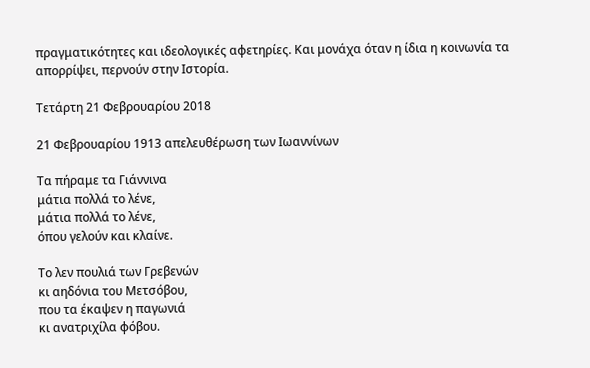πραγματικότητες και ιδεολογικές αφετηρίες. Και μονάχα όταν η ίδια η κοινωνία τα απορρίψει, περνούν στην Ιστορία.

Τετάρτη 21 Φεβρουαρίου 2018

21 Φεβρουαρίου 1913 απελευθέρωση των Ιωαννίνων

Τα πήραμε τα Γιάννινα
μάτια πολλά το λένε,
μάτια πολλά το λένε,
όπου γελούν και κλαίνε.

Το λεν πουλιά των Γρεβενών
κι αηδόνια του Μετσόβου,
που τα έκαψεν η παγωνιά
κι ανατριχίλα φόβου.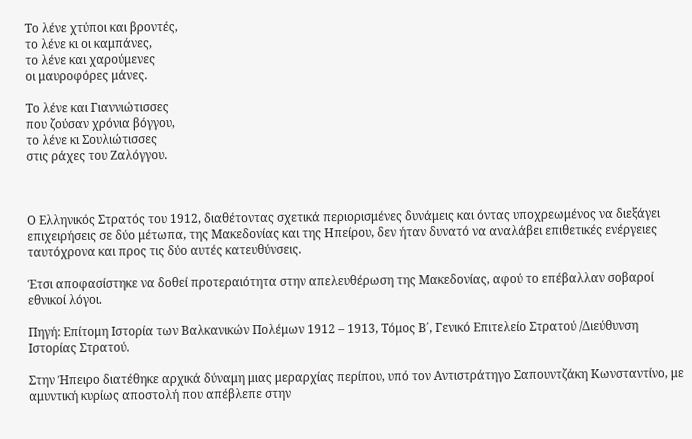Το λένε χτύποι και βροντές,
το λένε κι οι καμπάνες,
το λένε και χαρούμενες
οι μαυροφόρες μάνες.

Το λένε και Γιαννιώτισσες
που ζούσαν χρόνια βόγγου,
το λένε κι Σουλιώτισσες
στις ράχες του Ζαλόγγου.



Ο Ελληνικός Στρατός του 1912, διαθέτοντας σχετικά περιορισμένες δυνάμεις και όντας υποχρεωμένος να διεξάγει επιχειρήσεις σε δύο μέτωπα, της Μακεδονίας και της Ηπείρου, δεν ήταν δυνατό να αναλάβει επιθετικές ενέργειες ταυτόχρονα και προς τις δύο αυτές κατευθύνσεις.

Έτσι αποφασίστηκε να δοθεί προτεραιότητα στην απελευθέρωση της Μακεδονίας, αφού το επέβαλλαν σοβαροί εθνικοί λόγοι.

Πηγή: Επίτομη Ιστορία των Βαλκανικών Πολέμων 1912 – 1913, Τόμος Β΄, Γενικό Επιτελείο Στρατού /Διεύθυνση Ιστορίας Στρατού.

Στην Ήπειρο διατέθηκε αρχικά δύναμη μιας μεραρχίας περίπου, υπό τον Αντιστράτηγο Σαπουντζάκη Κωνσταντίνο, με αμυντική κυρίως αποστολή που απέβλεπε στην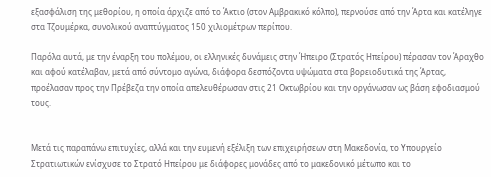εξασφάλιση της μεθορίου, η οποία άρχιζε από το Άκτιο (στον Αμβρακικό κόλπο), περνούσε από την Άρτα και κατέληγε στα Τζουμέρκα, συνολικού αναπτύγματος 150 χιλιομέτρων περίπου.

Παρόλα αυτά, με την έναρξη του πολέμου, οι ελληνικές δυνάμεις στην Ήπειρο (Στρατός Ηπείρου) πέρασαν τον Άραχθο και αφού κατέλαβαν, μετά από σύντομο αγώνα, διάφορα δεσπόζοντα υψώματα στα βορειοδυτικά της Άρτας, προέλασαν προς την Πρέβεζα την οποία απελευθέρωσαν στις 21 Οκτωβρίου και την οργάνωσαν ως βάση εφοδιασμού τους.


Μετά τις παραπάνω επιτυχίες, αλλά και την ευμενή εξέλιξη των επιχειρήσεων στη Μακεδονία, το Υπουργείο Στρατιωτικών ενίσχυσε το Στρατό Ηπείρου με διάφορες μονάδες από το μακεδονικό μέτωπο και το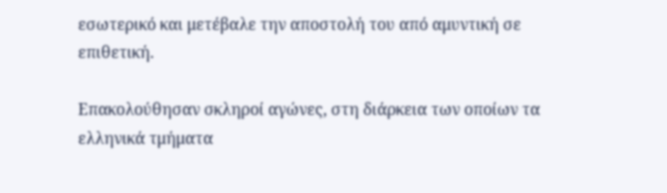εσωτερικό και μετέβαλε την αποστολή του από αμυντική σε επιθετική.

Επακολούθησαν σκληροί αγώνες, στη διάρκεια των οποίων τα ελληνικά τμήματα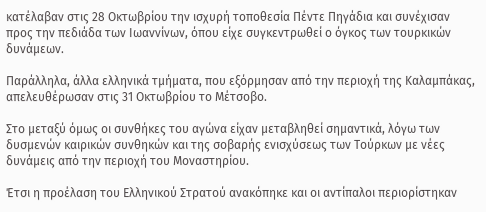κατέλαβαν στις 28 Οκτωβρίου την ισχυρή τοποθεσία Πέντε Πηγάδια και συνέχισαν προς την πεδιάδα των Ιωαννίνων, όπου είχε συγκεντρωθεί ο όγκος των τουρκικών δυνάμεων.

Παράλληλα, άλλα ελληνικά τμήματα, που εξόρμησαν από την περιοχή της Καλαμπάκας, απελευθέρωσαν στις 31 Οκτωβρίου το Μέτσοβο.

Στο μεταξύ όμως οι συνθήκες του αγώνα είχαν μεταβληθεί σημαντικά, λόγω των δυσμενών καιρικών συνθηκών και της σοβαρής ενισχύσεως των Τούρκων με νέες δυνάμεις από την περιοχή του Μοναστηρίου.

Έτσι η προέλαση του Ελληνικού Στρατού ανακόπηκε και οι αντίπαλοι περιορίστηκαν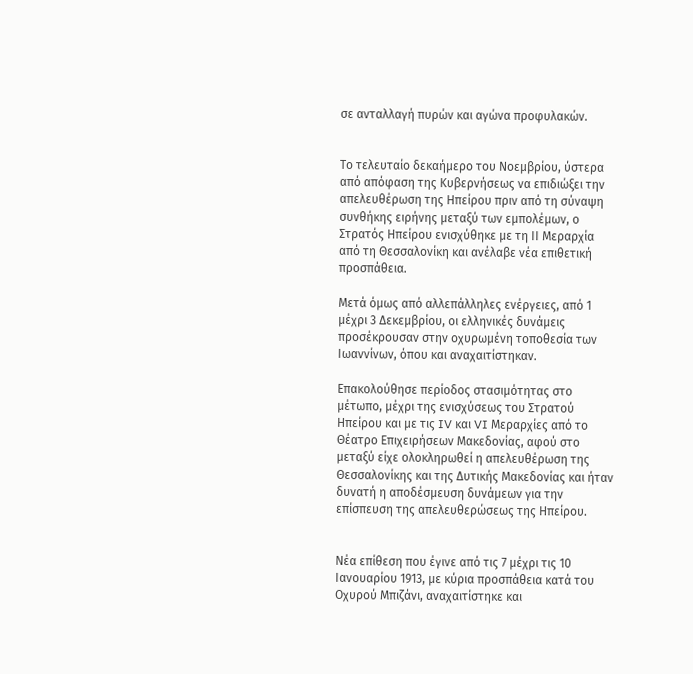σε ανταλλαγή πυρών και αγώνα προφυλακών.


Tο τελευταίο δεκαήμερο του Νοεμβρίου, ύστερα από απόφαση της Κυβερνήσεως να επιδιώξει την απελευθέρωση της Ηπείρου πριν από τη σύναψη συνθήκης ειρήνης μεταξύ των εμπολέμων, ο Στρατός Ηπείρου ενισχύθηκε με τη IΙ Μεραρχία από τη Θεσσαλονίκη και ανέλαβε νέα επιθετική προσπάθεια.

Μετά όμως από αλλεπάλληλες ενέργειες, από 1 μέχρι 3 Δεκεμβρίου, οι ελληνικές δυνάμεις προσέκρουσαν στην οχυρωμένη τοποθεσία των Ιωαννίνων, όπου και αναχαιτίστηκαν.

Επακολούθησε περίοδος στασιμότητας στο μέτωπο, μέχρι της ενισχύσεως του Στρατού Ηπείρου και με τις IV και VI Μεραρχίες από το Θέατρο Επιχειρήσεων Μακεδονίας, αφού στο μεταξύ είχε ολοκληρωθεί η απελευθέρωση της Θεσσαλονίκης και της Δυτικής Μακεδονίας και ήταν δυνατή η αποδέσμευση δυνάμεων για την επίσπευση της απελευθερώσεως της Ηπείρου.


Νέα επίθεση που έγινε από τις 7 μέχρι τις 10 Ιανουαρίου 1913, με κύρια προσπάθεια κατά του Οχυρού Μπιζάνι, αναχαιτίστηκε και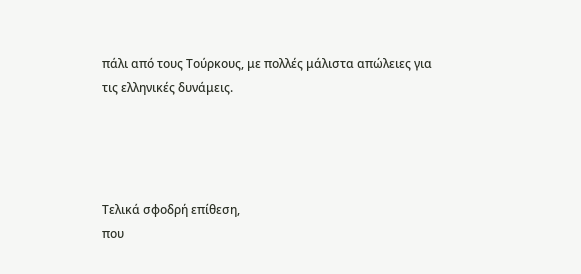πάλι από τους Τούρκους, με πολλές μάλιστα απώλειες για τις ελληνικές δυνάμεις.




Τελικά σφοδρή επίθεση,
που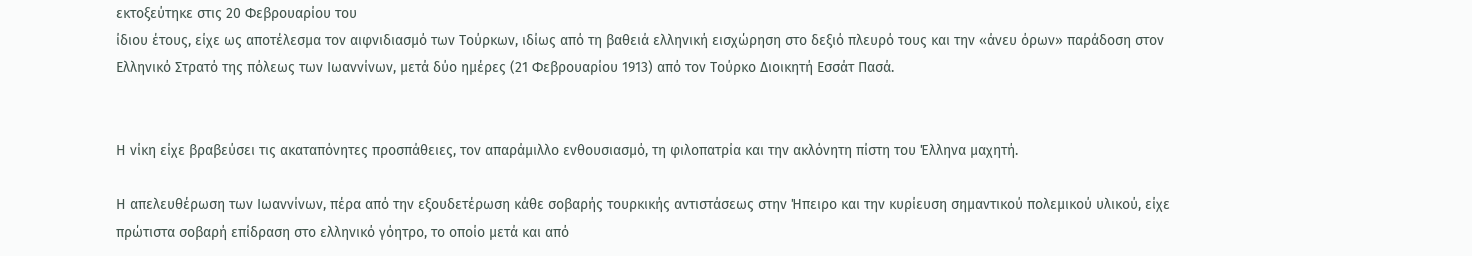εκτοξεύτηκε στις 20 Φεβρουαρίου του
ίδιου έτους, είχε ως αποτέλεσμα τον αιφνιδιασμό των Τούρκων, ιδίως από τη βαθειά ελληνική εισχώρηση στο δεξιό πλευρό τους και την «άνευ όρων» παράδοση στον Ελληνικό Στρατό της πόλεως των Ιωαννίνων, μετά δύο ημέρες (21 Φεβρουαρίου 1913) από τον Τούρκο Διοικητή Εσσάτ Πασά.


Η νίκη είχε βραβεύσει τις ακαταπόνητες προσπάθειες, τον απαράμιλλο ενθουσιασμό, τη φιλοπατρία και την ακλόνητη πίστη του Έλληνα μαχητή.

Η απελευθέρωση των Ιωαννίνων, πέρα από την εξουδετέρωση κάθε σοβαρής τουρκικής αντιστάσεως στην Ήπειρο και την κυρίευση σημαντικού πολεμικού υλικού, είχε πρώτιστα σοβαρή επίδραση στο ελληνικό γόητρο, το οποίο μετά και από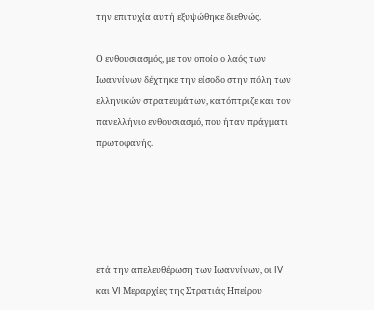την επιτυχία αυτή εξυψώθηκε διεθνώς.

Ο ενθουσιασμός, με τον οποίο ο λαός των Ιωαννίνων δέχτηκε την είσοδο στην πόλη των ελληνικών στρατευμάτων, κατόπτριζε και τον πανελλήνιο ενθουσιασμό, που ήταν πράγματι πρωτοφανής.





ετά την απελευθέρωση των Ιωαννίνων, οι IV και VI Μεραρχίες της Στρατιάς Ηπείρου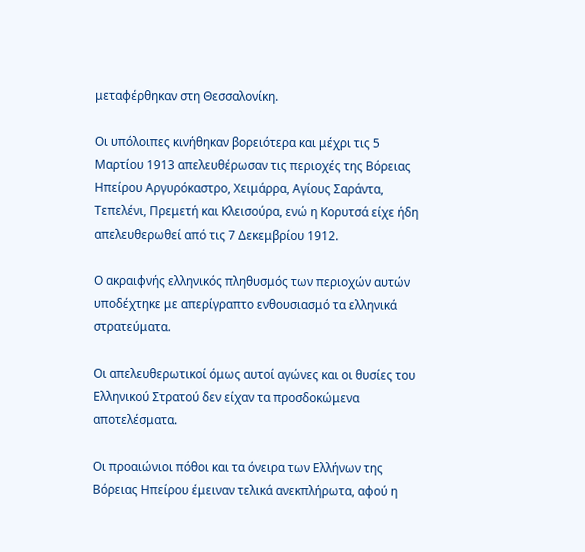μεταφέρθηκαν στη Θεσσαλονίκη.

Οι υπόλοιπες κινήθηκαν βορειότερα και μέχρι τις 5 Μαρτίου 1913 απελευθέρωσαν τις περιοχές της Βόρειας Ηπείρου Αργυρόκαστρο, Χειμάρρα, Αγίους Σαράντα, Τεπελένι, Πρεμετή και Κλεισούρα, ενώ η Κορυτσά είχε ήδη απελευθερωθεί από τις 7 Δεκεμβρίου 1912.

Ο ακραιφνής ελληνικός πληθυσμός των περιοχών αυτών υποδέχτηκε με απερίγραπτο ενθουσιασμό τα ελληνικά στρατεύματα.

Οι απελευθερωτικοί όμως αυτοί αγώνες και οι θυσίες του Ελληνικού Στρατού δεν είχαν τα προσδοκώμενα αποτελέσματα.

Οι προαιώνιοι πόθοι και τα όνειρα των Ελλήνων της Βόρειας Ηπείρου έμειναν τελικά ανεκπλήρωτα, αφού η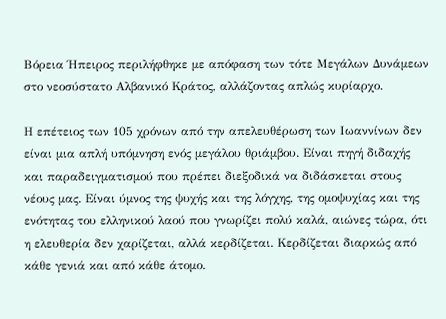Βόρεια Ήπειρος περιλήφθηκε με απόφαση των τότε Μεγάλων Δυνάμεων στο νεοσύστατο Αλβανικό Κράτος, αλλάζοντας απλώς κυρίαρχο.

Η επέτειος των 105 χρόνων από την απελευθέρωση των Ιωαννίνων δεν είναι μια απλή υπόμνηση ενός μεγάλου θριάμβου. Είναι πηγή διδαχής και παραδειγματισμού που πρέπει διεξοδικά να διδάσκεται στους νέους μας. Είναι ύμνος της ψυχής και της λόγχης, της ομοψυχίας και της ενότητας του ελληνικού λαού που γνωρίζει πολύ καλά, αιώνες τώρα, ότι η ελευθερία δεν χαρίζεται, αλλά κερδίζεται. Κερδίζεται διαρκώς από κάθε γενιά και από κάθε άτομο.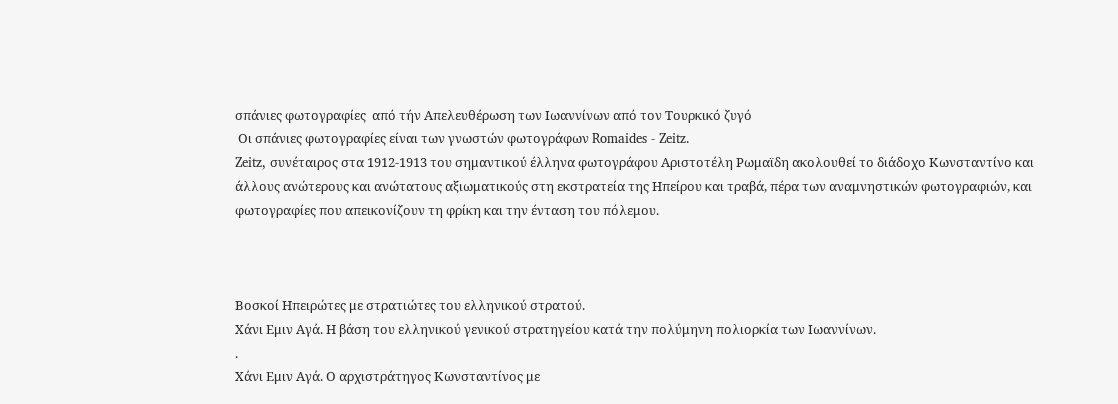σπάνιες φωτογραφίες  από τήν Απελευθέρωση των Ιωαννίνων από τον Τουρκικό ζυγό
 Οι σπάνιες φωτογραφίες είναι των γνωστών φωτογράφων Romaides - Zeitz.
Zeitz, συνέταιρος στα 1912-1913 του σημαντικού έλληνα φωτογράφου Αριστοτέλη Ρωμαϊδη ακολουθεί το διάδοχο Κωνσταντίνο και άλλους ανώτερους και ανώτατους αξιωματικούς στη εκστρατεία της Ηπείρου και τραβά, πέρα των αναμνηστικών φωτογραφιών, και φωτογραφίες που απεικονίζουν τη φρίκη και την ένταση του πόλεμου.



Βοσκοί Ηπειρώτες με στρατιώτες του ελληνικού στρατού.
Χάνι Εμιν Αγά. Η βάση του ελληνικού γενικού στρατηγείου κατά την πολύμηνη πολιορκία των Ιωαννίνων.
.
Χάνι Εμιν Αγά. Ο αρχιστράτηγος Κωνσταντίνος με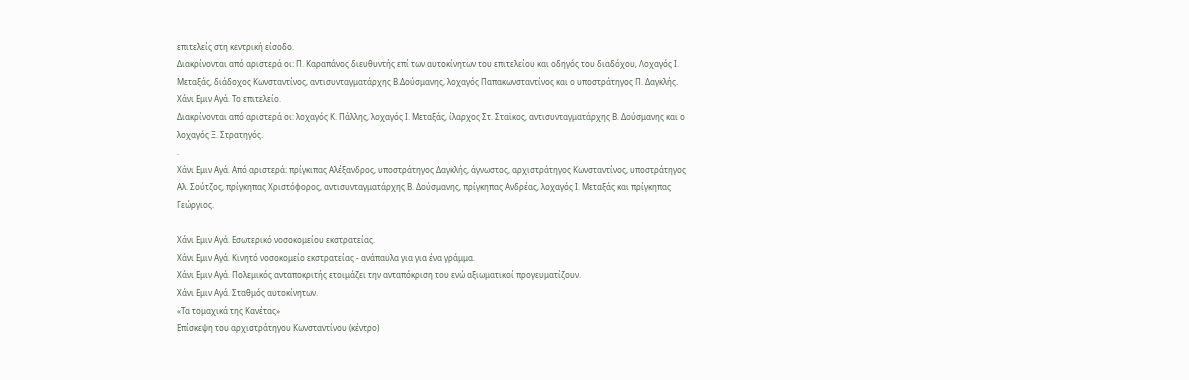επιτελείς στη κεντρική είσοδο.
Διακρίνονται από αριστερά οι: Π. Καραπάνος διευθυντής επί των αυτοκίνητων του επιτελείου και οδηγός του διαδόχου, Λοχαγός Ι. Μεταξάς, διάδοχος Κωνσταντίνος, αντισυνταγματάρχης Β.Δούσμανης, λοχαγός Παπακωνσταντίνος και ο υποστράτηγος Π. Δαγκλής.
Χάνι Εμιν Αγά. Το επιτελείο.
Διακρίνονται από αριστερά οι: λοχαγός Κ. Πάλλης, λοχαγός Ι. Μεταξάς, ίλαρχος Στ. Σταϊκος, αντισυνταγματάρχης Β. Δούσμανης και ο λοχαγός Ξ. Στρατηγός.
.
Χάνι Εμιν Αγά. Από αριστερά: πρίγκιπας Αλέξανδρος, υποστράτηγος Δαγκλής, άγνωστος, αρχιστράτηγος Κωνσταντίνος, υποστράτηγος Αλ. Σούτζος, πρίγκηπας Χριστόφορος, αντισυνταγματάρχης Β. Δούσμανης, πρίγκηπας Ανδρέας, λοχαγός Ι. Μεταξάς και πρίγκηπας Γεώργιος.

Χάνι Εμιν Αγά. Εσωτερικό νοσοκομείου εκστρατείας.
Χάνι Εμιν Αγά. Κινητό νοσοκομείο εκστρατείας - ανάπαυλα για για ένα γράμμα.
Χάνι Εμιν Αγά. Πολεμικός ανταποκριτής ετοιμάζει την ανταπόκριση του ενώ αξιωματικοί προγευματίζουν.
Χάνι Εμιν Αγά. Σταθμός αυτοκίνητων.
«Τα τομαχικά της Κανέτας»
Επίσκεψη του αρχιστράτηγου Κωνσταντίνου (κέντρο)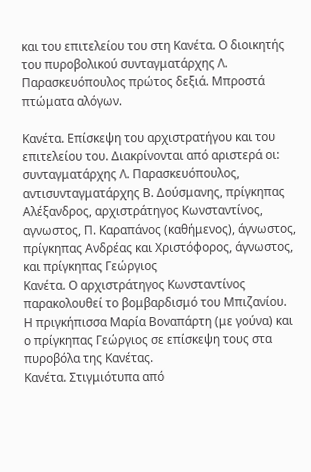και του επιτελείου του στη Κανέτα. Ο διοικητής του πυροβολικού συνταγματάρχης Λ. Παρασκευόπουλος πρώτος δεξιά. Μπροστά πτώματα αλόγων.

Κανέτα. Επίσκεψη του αρχιστρατήγου και του επιτελείου του. Διακρίνονται από αριστερά οι: συνταγματάρχης Λ. Παρασκευόπουλος, αντισυνταγματάρχης Β. Δούσμανης, πρίγκηπας Αλέξανδρος, αρχιστράτηγος Κωνσταντίνος, αγνωστος, Π. Καραπάνος (καθήμενος), άγνωστος, πρίγκηπας Ανδρέας και Χριστόφορος, άγνωστος, και πρίγκηπας Γεώργιος
Κανέτα. Ο αρχιστράτηγος Κωνσταντίνος παρακολουθεί το βομβαρδισμό του Μπιζανίου.
Η πριγκήπισσα Μαρία Βοναπάρτη (με γούνα) και ο πρίγκηπας Γεώργιος σε επίσκεψη τους στα πυροβόλα της Κανέτας.
Κανέτα. Στιγμιότυπα από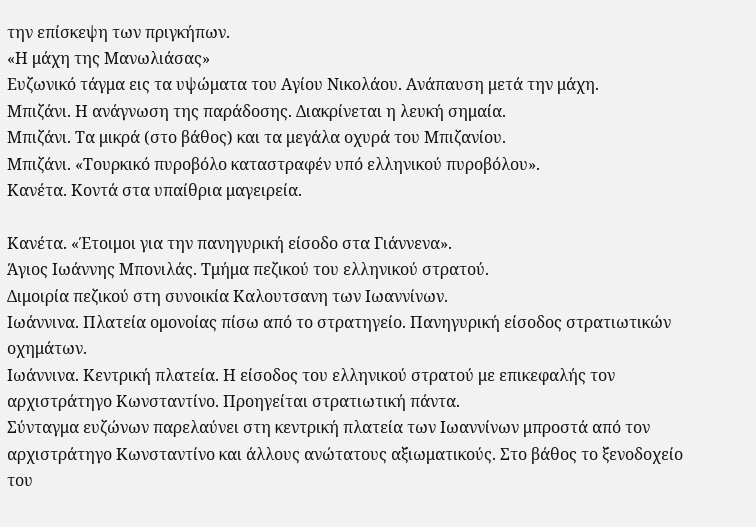την επίσκεψη των πριγκήπων.
«Η μάχη της Μανωλιάσας»
Ευζωνικό τάγμα εις τα υψώματα του Αγίου Νικολάου. Ανάπαυση μετά την μάχη.
Μπιζάνι. Η ανάγνωση της παράδοσης. Διακρίνεται η λευκή σημαία.
Μπιζάνι. Τα μικρά (στο βάθος) και τα μεγάλα οχυρά του Μπιζανίου.
Μπιζάνι. «Τουρκικό πυροβόλο καταστραφέν υπό ελληνικού πυροβόλου».
Κανέτα. Κοντά στα υπαίθρια μαγειρεία.

Κανέτα. «Έτοιμοι για την πανηγυρική είσοδο στα Γιάννενα».
Άγιος Ιωάννης Μπονιλάς. Τμήμα πεζικού του ελληνικού στρατού.
Διμοιρία πεζικού στη συνοικία Καλουτσανη των Ιωαννίνων.
Ιωάννινα. Πλατεία ομονοίας πίσω από το στρατηγείο. Πανηγυρική είσοδος στρατιωτικών οχημάτων.
Ιωάννινα. Κεντρική πλατεία. Η είσοδος του ελληνικού στρατού με επικεφαλής τον αρχιστράτηγο Κωνσταντίνο. Προηγείται στρατιωτική πάντα.
Σύνταγμα ευζώνων παρελαύνει στη κεντρική πλατεία των Ιωαννίνων μπροστά από τον αρχιστράτηγο Κωνσταντίνο και άλλους ανώτατους αξιωματικούς. Στο βάθος το ξενοδοχείο του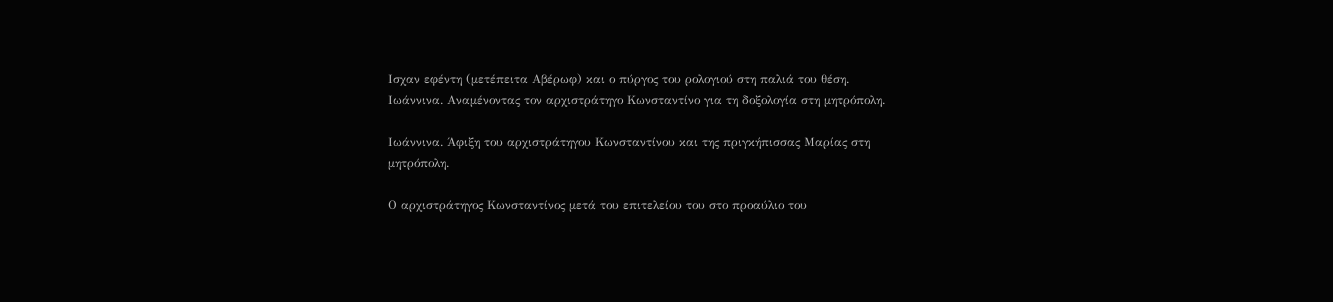Ισχαν εφέντη (μετέπειτα Αβέρωφ) και ο πύργος του ρολογιού στη παλιά του θέση.
Ιωάννινα. Αναμένοντας τον αρχιστράτηγο Κωνσταντίνο για τη δοξολογία στη μητρόπολη.

Ιωάννινα. Άφιξη του αρχιστράτηγου Κωνσταντίνου και της πριγκήπισσας Μαρίας στη μητρόπολη.

Ο αρχιστράτηγος Κωνσταντίνος μετά του επιτελείου του στο προαύλιο του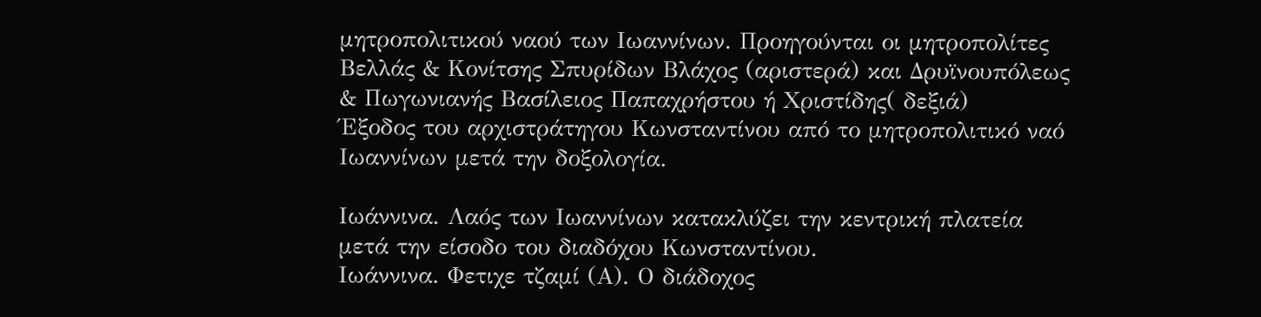μητροπολιτικού ναού των Ιωαννίνων. Προηγούνται οι μητροπολίτες Βελλάς & Κονίτσης Σπυρίδων Βλάχος (αριστερά) και Δρυϊνουπόλεως & Πωγωνιανής Βασίλειος Παπαχρήστου ή Χριστίδης( δεξιά)
Έξοδος του αρχιστράτηγου Κωνσταντίνου από το μητροπολιτικό ναό Ιωαννίνων μετά την δοξολογία.

Ιωάννινα. Λαός των Ιωαννίνων κατακλύζει την κεντρική πλατεία μετά την είσοδο του διαδόχου Κωνσταντίνου.
Ιωάννινα. Φετιχε τζαμί (Α). Ο διάδοχος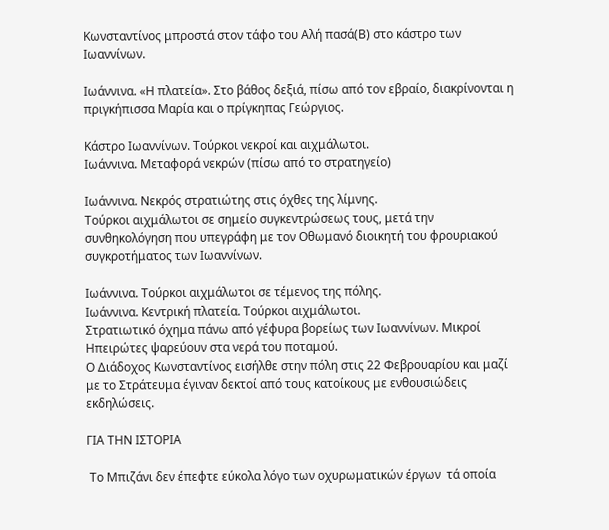Κωνσταντίνος μπροστά στον τάφο του Αλή πασά(Β) στο κάστρο των Ιωαννίνων.

Ιωάννινα. «Η πλατεία». Στο βάθος δεξιά, πίσω από τον εβραίο, διακρίνονται η πριγκήπισσα Μαρία και ο πρίγκηπας Γεώργιος.

Κάστρο Ιωαννίνων. Τούρκοι νεκροί και αιχμάλωτοι.
Ιωάννινα. Μεταφορά νεκρών (πίσω από το στρατηγείο)

Ιωάννινα. Νεκρός στρατιώτης στις όχθες της λίμνης.
Τούρκοι αιχμάλωτοι σε σημείο συγκεντρώσεως τους, μετά την συνθηκολόγηση που υπεγράφη με τον Οθωμανό διοικητή του φρουριακού συγκροτήματος των Ιωαννίνων.

Ιωάννινα. Τούρκοι αιχμάλωτοι σε τέμενος της πόλης.
Ιωάννινα. Κεντρική πλατεία. Τούρκοι αιχμάλωτοι.
Στρατιωτικό όχημα πάνω από γέφυρα βορείως των Ιωαννίνων. Μικροί Ηπειρώτες ψαρεύουν στα νερά του ποταμού.
Ο Διάδοχος Κωνσταντίνος εισήλθε στην πόλη στις 22 Φεβρουαρίου και μαζί με το Στράτευμα έγιναν δεκτοί από τους κατοίκους με ενθουσιώδεις εκδηλώσεις.

ΓΙΑ ΤΗΝ ΙΣΤΟΡΙΑ

 Το Μπιζάνι δεν έπεφτε εύκολα λόγο των οχυρωματικών έργων  τά οποία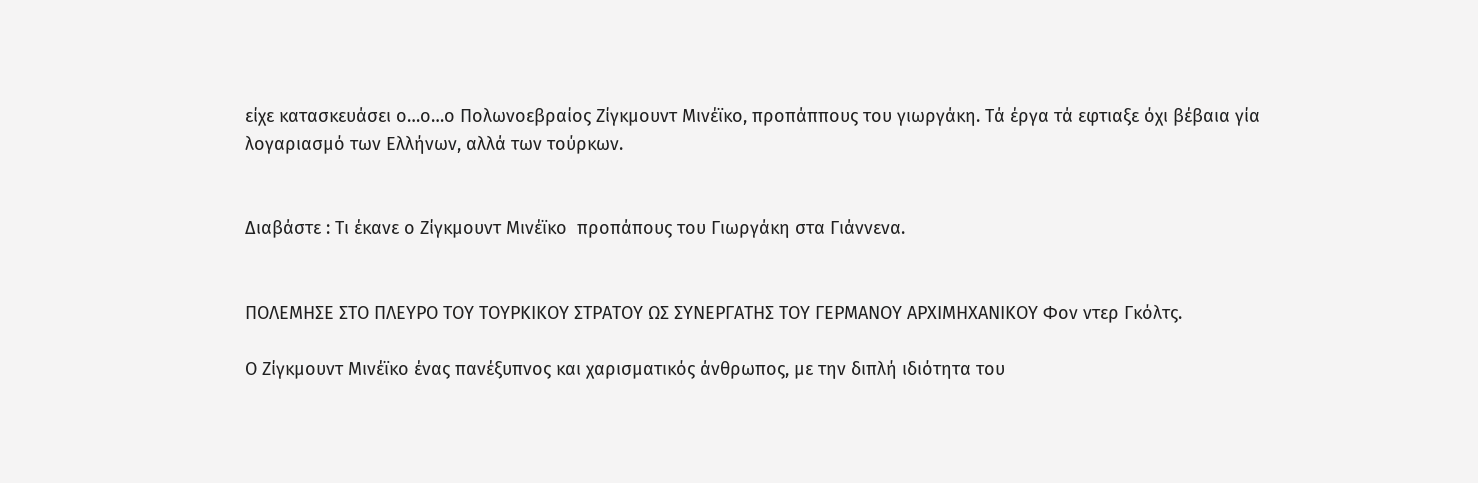είχε κατασκευάσει ο…ο…ο Πολωνοεβραίος Ζίγκμουντ Μινέϊκο, προπάππους του γιωργάκη. Τά έργα τά εφτιαξε όχι βέβαια γία λογαριασμό των Ελλήνων, αλλά των τούρκων.


Διαβάστε : Τι έκανε ο Ζίγκμουντ Μινέϊκο  προπάπους του Γιωργάκη στα Γιάννενα.


ΠΟΛΕΜΗΣΕ ΣΤΟ ΠΛΕΥΡΟ ΤΟΥ ΤΟΥΡΚΙΚΟΥ ΣΤΡΑΤΟΥ ΩΣ ΣΥΝΕΡΓΑΤΗΣ ΤΟΥ ΓΕΡΜΑΝΟΥ ΑΡΧΙΜΗΧΑΝΙΚΟΥ Φον ντερ Γκόλτς.

Ο Ζίγκμουντ Μινέϊκο ένας πανέξυπνος και χαρισματικός άνθρωπος, με την διπλή ιδιότητα του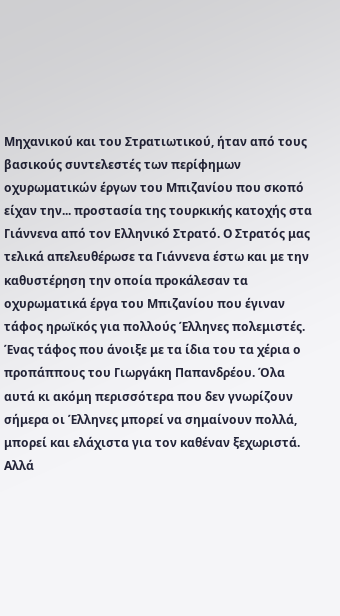Μηχανικού και του Στρατιωτικού, ήταν από τους βασικούς συντελεστές των περίφημων οχυρωματικών έργων του Μπιζανίου που σκοπό είχαν την... προστασία της τουρκικής κατοχής στα Γιάννενα από τον Ελληνικό Στρατό. Ο Στρατός μας τελικά απελευθέρωσε τα Γιάννενα έστω και με την καθυστέρηση την οποία προκάλεσαν τα οχυρωματικά έργα του Μπιζανίου που έγιναν τάφος ηρωϊκός για πολλούς Έλληνες πολεμιστές. Ένας τάφος που άνοιξε με τα ίδια του τα χέρια ο προπάππους του Γιωργάκη Παπανδρέου. Όλα αυτά κι ακόμη περισσότερα που δεν γνωρίζουν σήμερα οι Έλληνες μπορεί να σημαίνουν πολλά, μπορεί και ελάχιστα για τον καθέναν ξεχωριστά. Αλλά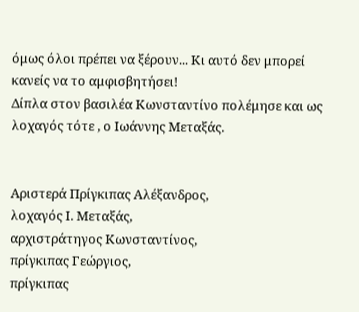όμως όλοι πρέπει να ξέρουν... Κι αυτό δεν μπορεί κανείς να το αμφισβητήσει!
Δίπλα στον βασιλέα Κωνσταντίνο πολέμησε και ως λοχαγός τότε , ο Ιωάννης Μεταξάς.


Αριστερά Πρίγκιπας Αλέξανδρος,
λοχαγός Ι. Μεταξάς,
αρχιστράτηγος Κωνσταντίνος,
πρίγκιπας Γεώργιος,
πρίγκιπας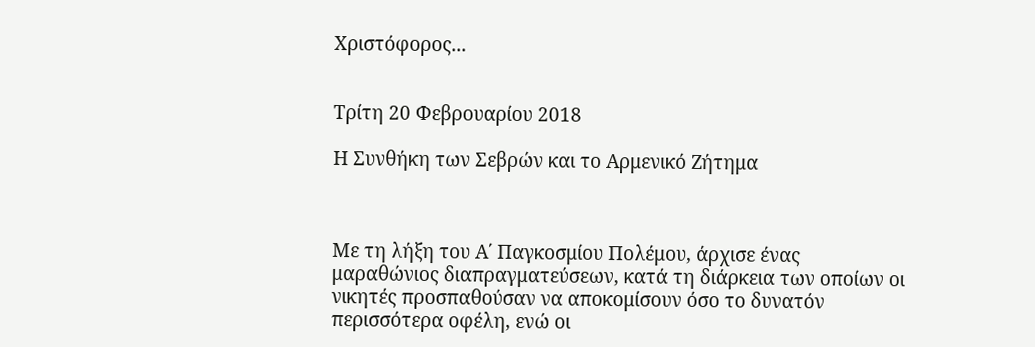Χριστόφορος...


Τρίτη 20 Φεβρουαρίου 2018

Η Συνθήκη των Σεβρών και το Αρμενικό Ζήτημα



Με τη λήξη του Α΄ Παγκοσμίου Πολέμου, άρχισε ένας μαραθώνιος διαπραγματεύσεων, κατά τη διάρκεια των οποίων οι νικητές προσπαθούσαν να αποκομίσουν όσο το δυνατόν περισσότερα οφέλη, ενώ οι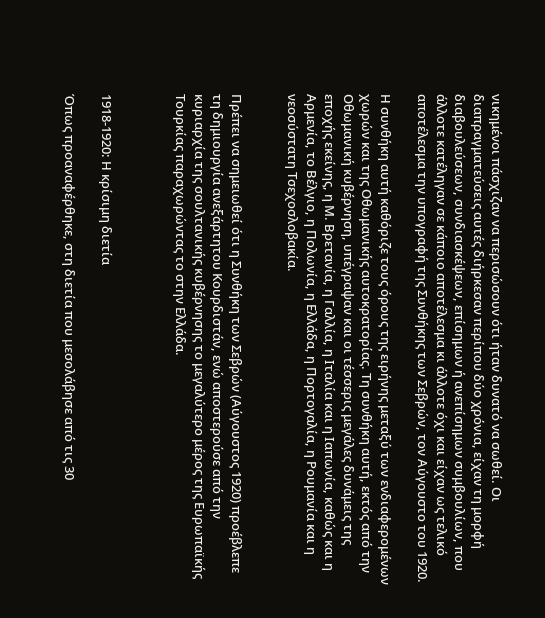νικημένοι πάσχιζαν να περισώσουν ότι ήταν δυνατό να σωθεί. Οι διαπραγματεύσεις αυτές διήρκεσαν περίπου δύο χρόνια, είχαν τη μορφή διαβουλεύσεων, συνδιασκέψεων, επίσημων ή ανεπίσημων συμβουλίων, που άλλοτε κατέληγαν σε κάποιο αποτέλεσμα κι άλλοτε όχι και είχαν ως τελικό αποτέλεσμα την υπογραφή της Συνθήκης των Σεβρών, τον Αύγουστο του 1920.

Η συνθήκη αυτή καθόριζε τους όρους της ειρήνης μεταξύ των ενδιαφερομένων χωρών και της Οθωμανικής αυτοκρατορίας. Τη συνθήκη αυτή, εκτός από την Οθωμανική κυβέρνηση, υπέγραψαν και οι τέσσερις μεγάλες δυνάμεις της εποχής εκείνης, η Μ. Βρετανία, η Γαλλία, η Ιταλία και η Ιαπωνία, καθώς και η Αρμενία, το Βέλγιο, η Πολωνία, η Ελλάδα, η Πορτογαλία, η Ρουμανία και η νεοσύστατη Τσεχοσλοβακία.


Πρέπει να σημειωθεί ότι η Συνθήκη των Σεβρών (Αύγουστος 1920) προέβλεπε τη δημιουργία ανεξάρτητου Κουρδιστάν, ενώ αποστερούσε από την κυριαρχία της σουλτανικής κυβέρνησης το μεγαλύτερο μέρος της Ευρωπαϊκής Τουρκίας παραχωρώντας το στην Ελλάδα.



1918-1920: Η κρίσιμη διετία

Όπως προαναφέρθηκε, στη διετία που μεσολάβησε από τις 30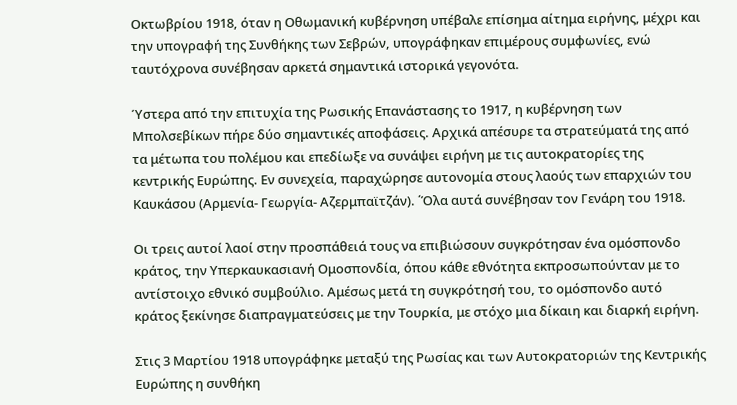Οκτωβρίου 1918, όταν η Οθωμανική κυβέρνηση υπέβαλε επίσημα αίτημα ειρήνης, μέχρι και την υπογραφή της Συνθήκης των Σεβρών, υπογράφηκαν επιμέρους συμφωνίες, ενώ ταυτόχρονα συνέβησαν αρκετά σημαντικά ιστορικά γεγονότα.

Ύστερα από την επιτυχία της Ρωσικής Επανάστασης το 1917, η κυβέρνηση των Μπολσεβίκων πήρε δύο σημαντικές αποφάσεις. Αρχικά απέσυρε τα στρατεύματά της από τα μέτωπα του πολέμου και επεδίωξε να συνάψει ειρήνη με τις αυτοκρατορίες της κεντρικής Ευρώπης. Εν συνεχεία, παραχώρησε αυτονομία στους λαούς των επαρχιών του Καυκάσου (Αρμενία- Γεωργία- Αζερμπαϊτζάν). ΄Όλα αυτά συνέβησαν τον Γενάρη του 1918.

Οι τρεις αυτοί λαοί στην προσπάθειά τους να επιβιώσουν συγκρότησαν ένα ομόσπονδο κράτος, την Υπερκαυκασιανή Ομοσπονδία, όπου κάθε εθνότητα εκπροσωπούνταν με το αντίστοιχο εθνικό συμβούλιο. Αμέσως μετά τη συγκρότησή του, το ομόσπονδο αυτό κράτος ξεκίνησε διαπραγματεύσεις με την Τουρκία, με στόχο μια δίκαιη και διαρκή ειρήνη.

Στις 3 Μαρτίου 1918 υπογράφηκε μεταξύ της Ρωσίας και των Αυτοκρατοριών της Κεντρικής Ευρώπης η συνθήκη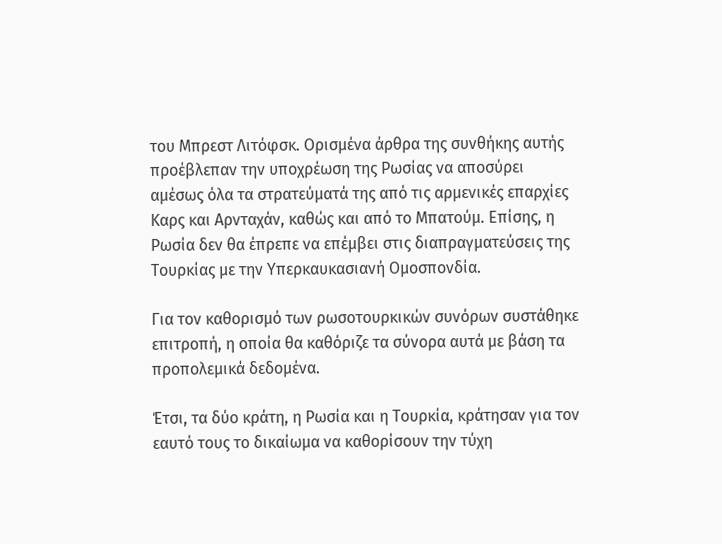του Μπρεστ Λιτόφσκ. Ορισμένα άρθρα της συνθήκης αυτής προέβλεπαν την υποχρέωση της Ρωσίας να αποσύρει αμέσως όλα τα στρατεύματά της από τις αρμενικές επαρχίες Καρς και Αρνταχάν, καθώς και από το Μπατούμ. Επίσης, η Ρωσία δεν θα έπρεπε να επέμβει στις διαπραγματεύσεις της Τουρκίας με την Υπερκαυκασιανή Ομοσπονδία.

Για τον καθορισμό των ρωσοτουρκικών συνόρων συστάθηκε επιτροπή, η οποία θα καθόριζε τα σύνορα αυτά με βάση τα προπολεμικά δεδομένα.

Έτσι, τα δύο κράτη, η Ρωσία και η Τουρκία, κράτησαν για τον εαυτό τους το δικαίωμα να καθορίσουν την τύχη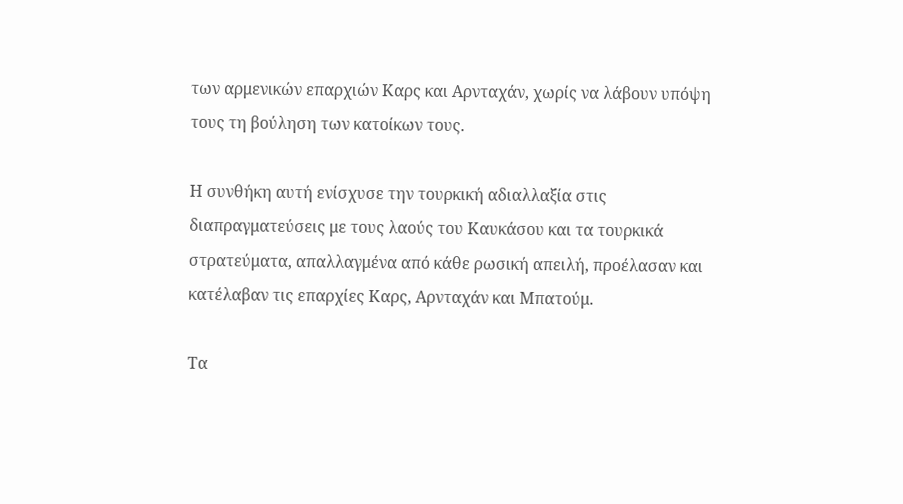των αρμενικών επαρχιών Καρς και Αρνταχάν, χωρίς να λάβουν υπόψη τους τη βούληση των κατοίκων τους.

Η συνθήκη αυτή ενίσχυσε την τουρκική αδιαλλαξία στις διαπραγματεύσεις με τους λαούς του Καυκάσου και τα τουρκικά στρατεύματα, απαλλαγμένα από κάθε ρωσική απειλή, προέλασαν και κατέλαβαν τις επαρχίες Καρς, Αρνταχάν και Μπατούμ.

Τα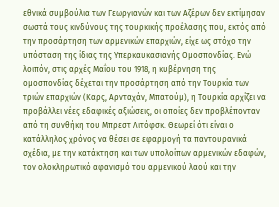εθνικά συμβούλια των Γεωργιανών και των Αζέρων δεν εκτίμησαν σωστά τους κινδύνους της τουρκικής προέλασης που, εκτός από την προσάρτηση των αρμενικών επαρχιών, είχε ως στόχο την υπόσταση της ίδιας της Υπερκαυκασιανής Ομοσπονδίας. Ενώ λοιπόν, στις αρχές Μαΐου του 1918, η κυβέρνηση της ομοσπονδίας δέχεται την προσάρτηση από την Τουρκία των τριών επαρχιών (Καρς, Αρνταχάν, Μπατούμ), η Τουρκία αρχίζει να προβάλλει νέες εδαφικές αξιώσεις, οι οποίες δεν προβλέπονταν από τη συνθήκη του Μπρεστ Λιτόφσκ. Θεωρεί ότι είναι ο κατάλληλος χρόνος να θέσει σε εφαρμογή τα παντουρανικά σχέδια, με την κατάκτηση και των υπολοίπων αρμενικών εδαφών, τον ολοκληρωτικό αφανισμό του αρμενικού λαού και την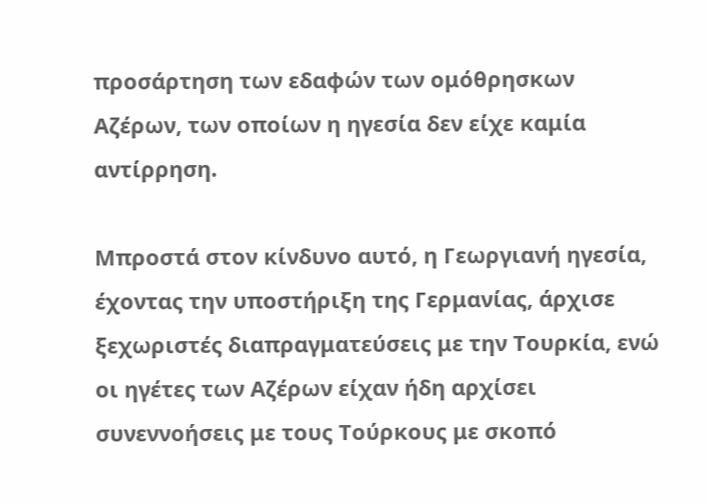προσάρτηση των εδαφών των ομόθρησκων Αζέρων, των οποίων η ηγεσία δεν είχε καμία αντίρρηση.

Μπροστά στον κίνδυνο αυτό, η Γεωργιανή ηγεσία, έχοντας την υποστήριξη της Γερμανίας, άρχισε ξεχωριστές διαπραγματεύσεις με την Τουρκία, ενώ οι ηγέτες των Αζέρων είχαν ήδη αρχίσει συνεννοήσεις με τους Τούρκους με σκοπό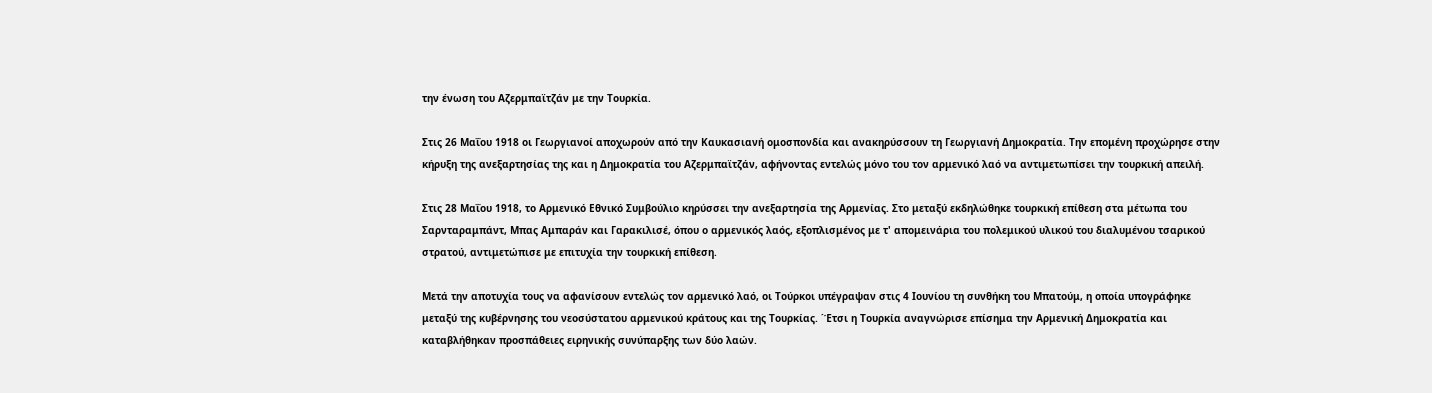την ένωση του Αζερμπαϊτζάν με την Τουρκία.

Στις 26 Μαΐου 1918 οι Γεωργιανοί αποχωρούν από την Καυκασιανή ομοσπονδία και ανακηρύσσουν τη Γεωργιανή Δημοκρατία. Την επομένη προχώρησε στην κήρυξη της ανεξαρτησίας της και η Δημοκρατία του Αζερμπαϊτζάν, αφήνοντας εντελώς μόνο του τον αρμενικό λαό να αντιμετωπίσει την τουρκική απειλή.

Στις 28 Μαΐου 1918, το Αρμενικό Εθνικό Συμβούλιο κηρύσσει την ανεξαρτησία της Αρμενίας. Στο μεταξύ εκδηλώθηκε τουρκική επίθεση στα μέτωπα του Σαρνταραμπάντ, Μπας Αμπαράν και Γαρακιλισέ, όπου ο αρμενικός λαός, εξοπλισμένος με τ' απομεινάρια του πολεμικού υλικού του διαλυμένου τσαρικού στρατού, αντιμετώπισε με επιτυχία την τουρκική επίθεση.

Μετά την αποτυχία τους να αφανίσουν εντελώς τον αρμενικό λαό, οι Τούρκοι υπέγραψαν στις 4 Ιουνίου τη συνθήκη του Μπατούμ, η οποία υπογράφηκε μεταξύ της κυβέρνησης του νεοσύστατου αρμενικού κράτους και της Τουρκίας. ΄Έτσι η Τουρκία αναγνώρισε επίσημα την Αρμενική Δημοκρατία και καταβλήθηκαν προσπάθειες ειρηνικής συνύπαρξης των δύο λαών.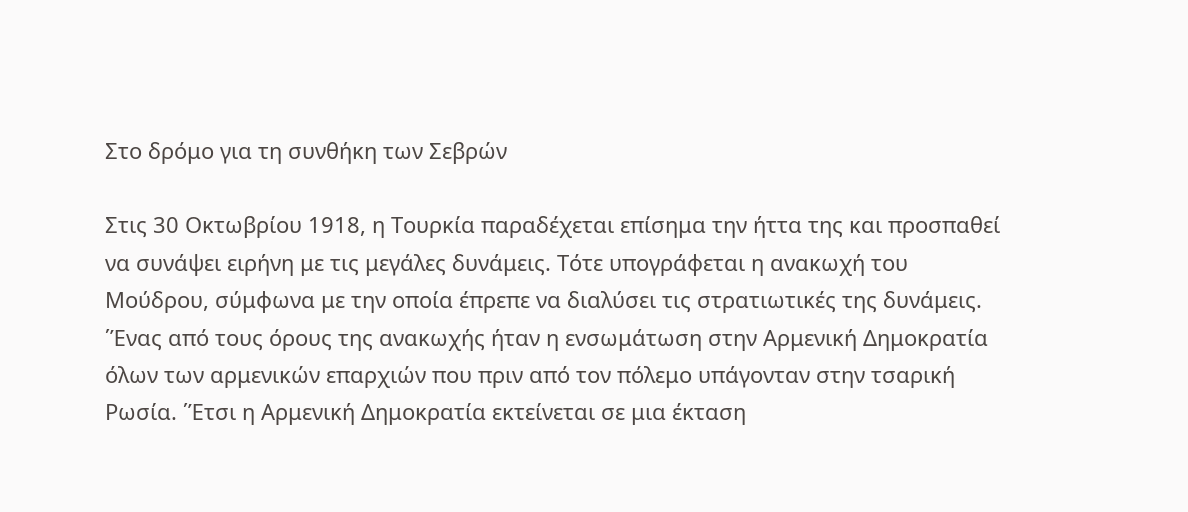Στο δρόμο για τη συνθήκη των Σεβρών

Στις 30 Οκτωβρίου 1918, η Τουρκία παραδέχεται επίσημα την ήττα της και προσπαθεί να συνάψει ειρήνη με τις μεγάλες δυνάμεις. Τότε υπογράφεται η ανακωχή του Μούδρου, σύμφωνα με την οποία έπρεπε να διαλύσει τις στρατιωτικές της δυνάμεις. ΄Ένας από τους όρους της ανακωχής ήταν η ενσωμάτωση στην Αρμενική Δημοκρατία όλων των αρμενικών επαρχιών που πριν από τον πόλεμο υπάγονταν στην τσαρική Ρωσία. ΄Έτσι η Αρμενική Δημοκρατία εκτείνεται σε μια έκταση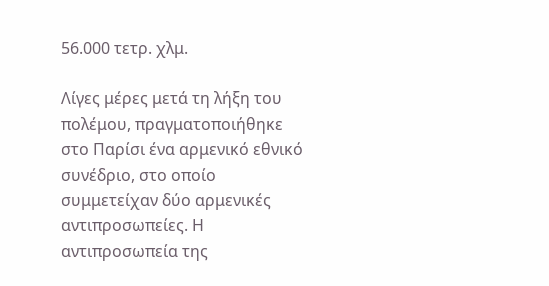56.000 τετρ. χλμ.

Λίγες μέρες μετά τη λήξη του πολέμου, πραγματοποιήθηκε στο Παρίσι ένα αρμενικό εθνικό συνέδριο, στο οποίο συμμετείχαν δύο αρμενικές αντιπροσωπείες. Η αντιπροσωπεία της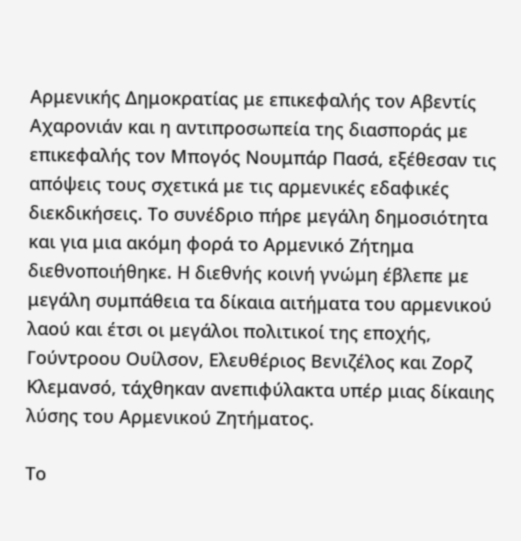Αρμενικής Δημοκρατίας με επικεφαλής τον Αβεντίς Αχαρονιάν και η αντιπροσωπεία της διασποράς με επικεφαλής τον Μπογός Νουμπάρ Πασά, εξέθεσαν τις απόψεις τους σχετικά με τις αρμενικές εδαφικές διεκδικήσεις. Το συνέδριο πήρε μεγάλη δημοσιότητα και για μια ακόμη φορά το Αρμενικό Ζήτημα διεθνοποιήθηκε. Η διεθνής κοινή γνώμη έβλεπε με μεγάλη συμπάθεια τα δίκαια αιτήματα του αρμενικού λαού και έτσι οι μεγάλοι πολιτικοί της εποχής, Γούντροου Ουίλσον, Ελευθέριος Βενιζέλος και Ζορζ Κλεμανσό, τάχθηκαν ανεπιφύλακτα υπέρ μιας δίκαιης λύσης του Αρμενικού Ζητήματος.

Το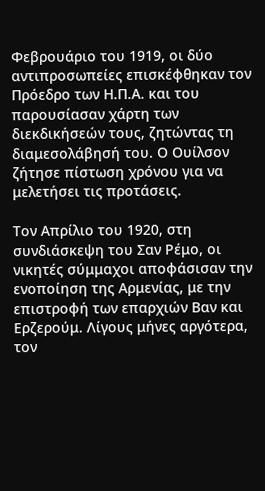Φεβρουάριο του 1919, οι δύο αντιπροσωπείες επισκέφθηκαν τον Πρόεδρο των Η.Π.Α. και του παρουσίασαν χάρτη των διεκδικήσεών τους, ζητώντας τη διαμεσολάβησή του. Ο Ουίλσον ζήτησε πίστωση χρόνου για να μελετήσει τις προτάσεις.

Τον Απρίλιο του 1920, στη συνδιάσκεψη του Σαν Ρέμο, οι νικητές σύμμαχοι αποφάσισαν την ενοποίηση της Αρμενίας, με την επιστροφή των επαρχιών Βαν και Ερζερούμ. Λίγους μήνες αργότερα, τον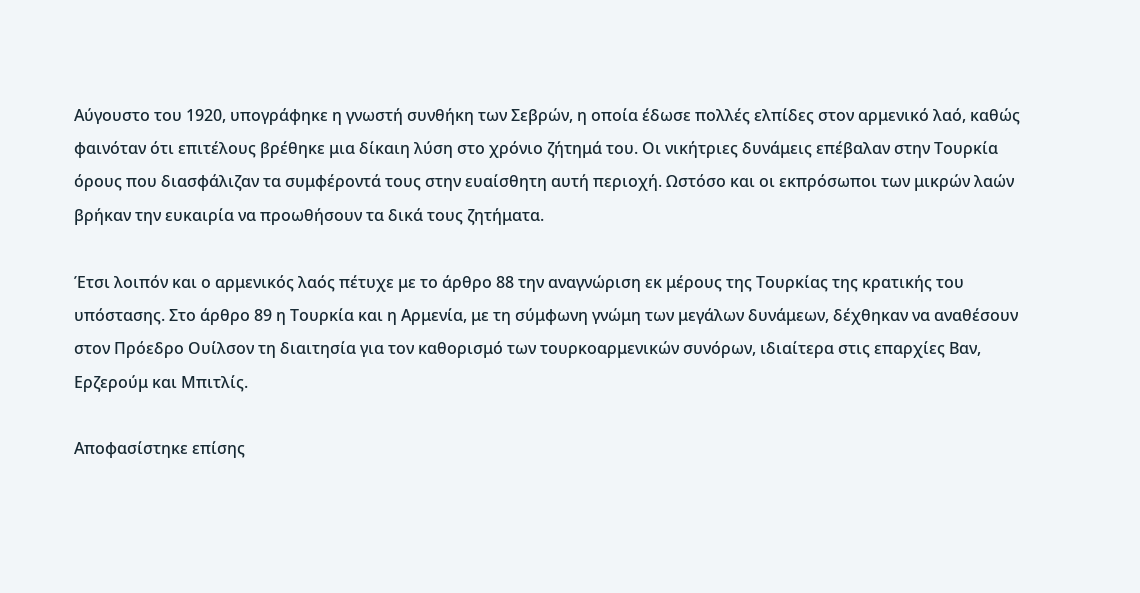Αύγουστο του 1920, υπογράφηκε η γνωστή συνθήκη των Σεβρών, η οποία έδωσε πολλές ελπίδες στον αρμενικό λαό, καθώς φαινόταν ότι επιτέλους βρέθηκε μια δίκαιη λύση στο χρόνιο ζήτημά του. Οι νικήτριες δυνάμεις επέβαλαν στην Τουρκία όρους που διασφάλιζαν τα συμφέροντά τους στην ευαίσθητη αυτή περιοχή. Ωστόσο και οι εκπρόσωποι των μικρών λαών βρήκαν την ευκαιρία να προωθήσουν τα δικά τους ζητήματα.

Έτσι λοιπόν και ο αρμενικός λαός πέτυχε με το άρθρο 88 την αναγνώριση εκ μέρους της Τουρκίας της κρατικής του υπόστασης. Στο άρθρο 89 η Τουρκία και η Αρμενία, με τη σύμφωνη γνώμη των μεγάλων δυνάμεων, δέχθηκαν να αναθέσουν στον Πρόεδρο Ουίλσον τη διαιτησία για τον καθορισμό των τουρκοαρμενικών συνόρων, ιδιαίτερα στις επαρχίες Βαν, Ερζερούμ και Μπιτλίς.

Αποφασίστηκε επίσης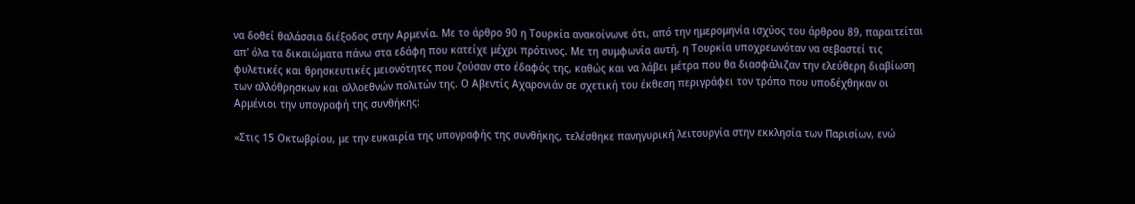να δοθεί θαλάσσια διέξοδος στην Αρμενία. Με το άρθρο 90 η Τουρκία ανακοίνωνε ότι, από την ημερομηνία ισχύος του άρθρου 89, παραιτείται απ' όλα τα δικαιώματα πάνω στα εδάφη που κατείχε μέχρι πρότινος. Με τη συμφωνία αυτή, η Τουρκία υποχρεωνόταν να σεβαστεί τις φυλετικές και θρησκευτικές μειονότητες που ζούσαν στο έδαφός της, καθώς και να λάβει μέτρα που θα διασφάλιζαν την ελεύθερη διαβίωση των αλλόθρησκων και αλλοεθνών πολιτών της. Ο Αβεντίς Αχαρονιάν σε σχετική του έκθεση περιγράφει τον τρόπο που υποδέχθηκαν οι Αρμένιοι την υπογραφή της συνθήκης:

«Στις 15 Οκτωβρίου, με την ευκαιρία της υπογραφής της συνθήκης, τελέσθηκε πανηγυρική λειτουργία στην εκκλησία των Παρισίων, ενώ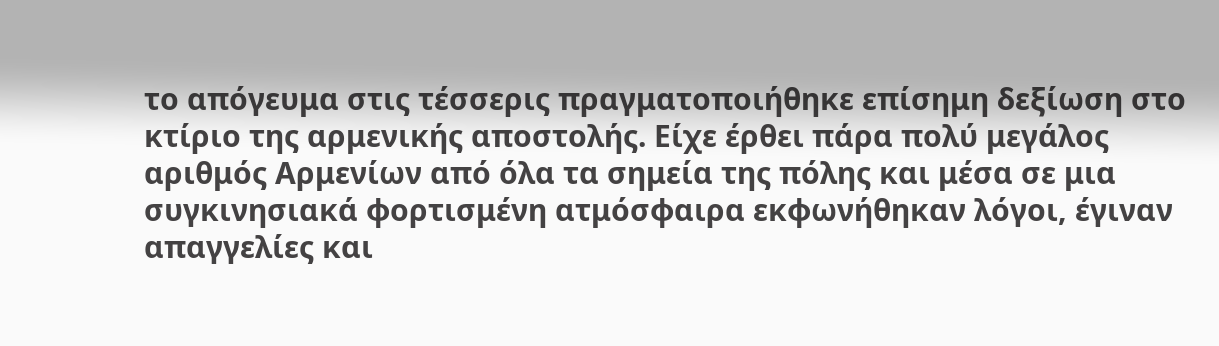το απόγευμα στις τέσσερις πραγματοποιήθηκε επίσημη δεξίωση στο κτίριο της αρμενικής αποστολής. Είχε έρθει πάρα πολύ μεγάλος αριθμός Αρμενίων από όλα τα σημεία της πόλης και μέσα σε μια συγκινησιακά φορτισμένη ατμόσφαιρα εκφωνήθηκαν λόγοι, έγιναν απαγγελίες και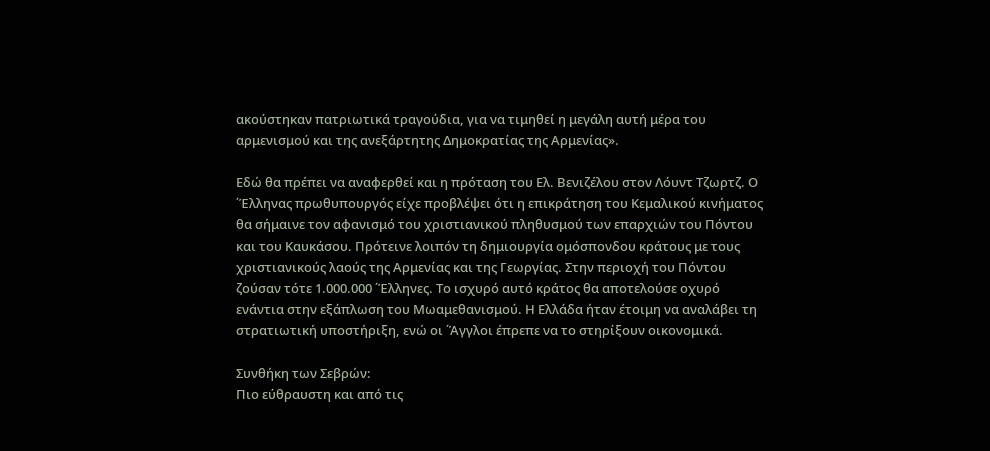ακούστηκαν πατριωτικά τραγούδια, για να τιμηθεί η μεγάλη αυτή μέρα του αρμενισμού και της ανεξάρτητης Δημοκρατίας της Αρμενίας».

Εδώ θα πρέπει να αναφερθεί και η πρόταση του Ελ. Βενιζέλου στον Λόυντ Τζωρτζ. Ο ΄Έλληνας πρωθυπουργός είχε προβλέψει ότι η επικράτηση του Κεμαλικού κινήματος θα σήμαινε τον αφανισμό του χριστιανικού πληθυσμού των επαρχιών του Πόντου και του Καυκάσου. Πρότεινε λοιπόν τη δημιουργία ομόσπονδου κράτους με τους χριστιανικούς λαούς της Αρμενίας και της Γεωργίας. Στην περιοχή του Πόντου ζούσαν τότε 1.000.000 ΄Έλληνες. Το ισχυρό αυτό κράτος θα αποτελούσε οχυρό ενάντια στην εξάπλωση του Μωαμεθανισμού. Η Ελλάδα ήταν έτοιμη να αναλάβει τη στρατιωτική υποστήριξη, ενώ οι ΄Άγγλοι έπρεπε να το στηρίξουν οικονομικά.

Συνθήκη των Σεβρών:
Πιο εύθραυστη και από τις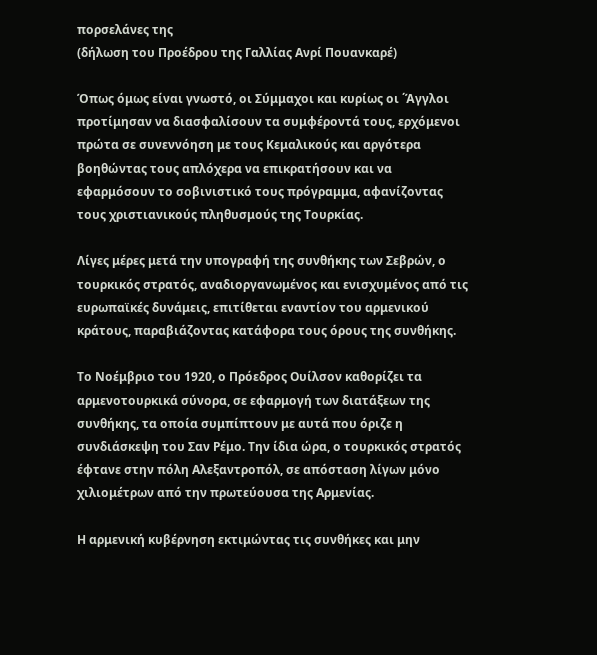πορσελάνες της
(δήλωση του Προέδρου της Γαλλίας Ανρί Πουανκαρέ)

Όπως όμως είναι γνωστό, οι Σύμμαχοι και κυρίως οι ΄Άγγλοι προτίμησαν να διασφαλίσουν τα συμφέροντά τους, ερχόμενοι πρώτα σε συνεννόηση με τους Κεμαλικούς και αργότερα βοηθώντας τους απλόχερα να επικρατήσουν και να εφαρμόσουν το σοβινιστικό τους πρόγραμμα, αφανίζοντας τους χριστιανικούς πληθυσμούς της Τουρκίας.

Λίγες μέρες μετά την υπογραφή της συνθήκης των Σεβρών, ο τουρκικός στρατός, αναδιοργανωμένος και ενισχυμένος από τις ευρωπαϊκές δυνάμεις, επιτίθεται εναντίον του αρμενικού κράτους, παραβιάζοντας κατάφορα τους όρους της συνθήκης.

Το Νοέμβριο του 1920, ο Πρόεδρος Ουίλσον καθορίζει τα αρμενοτουρκικά σύνορα, σε εφαρμογή των διατάξεων της συνθήκης, τα οποία συμπίπτουν με αυτά που όριζε η συνδιάσκεψη του Σαν Ρέμο. Την ίδια ώρα, ο τουρκικός στρατός έφτανε στην πόλη Αλεξαντροπόλ, σε απόσταση λίγων μόνο χιλιομέτρων από την πρωτεύουσα της Αρμενίας.

Η αρμενική κυβέρνηση εκτιμώντας τις συνθήκες και μην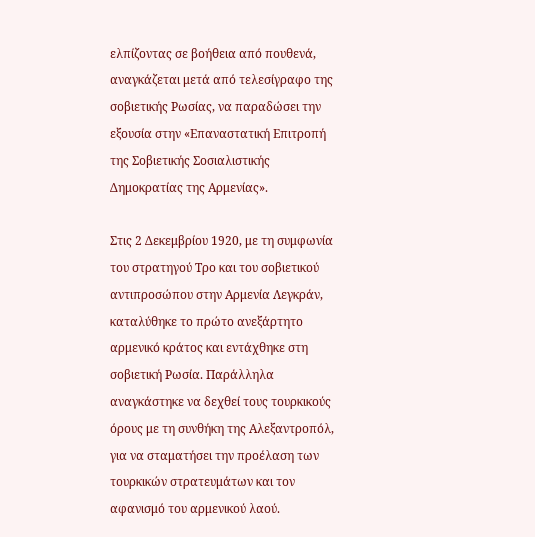ελπίζοντας σε βοήθεια από πουθενά, αναγκάζεται μετά από τελεσίγραφο της σοβιετικής Ρωσίας, να παραδώσει την εξουσία στην «Επαναστατική Επιτροπή της Σοβιετικής Σοσιαλιστικής Δημοκρατίας της Αρμενίας».

Στις 2 Δεκεμβρίου 1920, με τη συμφωνία του στρατηγού Τρο και του σοβιετικού αντιπροσώπου στην Αρμενία Λεγκράν, καταλύθηκε το πρώτο ανεξάρτητο αρμενικό κράτος και εντάχθηκε στη σοβιετική Ρωσία. Παράλληλα αναγκάστηκε να δεχθεί τους τουρκικούς όρους με τη συνθήκη της Αλεξαντροπόλ, για να σταματήσει την προέλαση των τουρκικών στρατευμάτων και τον αφανισμό του αρμενικού λαού.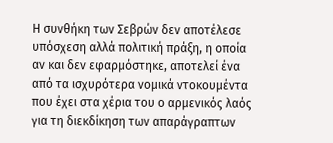Η συνθήκη των Σεβρών δεν αποτέλεσε υπόσχεση αλλά πολιτική πράξη, η οποία αν και δεν εφαρμόστηκε, αποτελεί ένα από τα ισχυρότερα νομικά ντοκουμέντα που έχει στα χέρια του ο αρμενικός λαός για τη διεκδίκηση των απαράγραπτων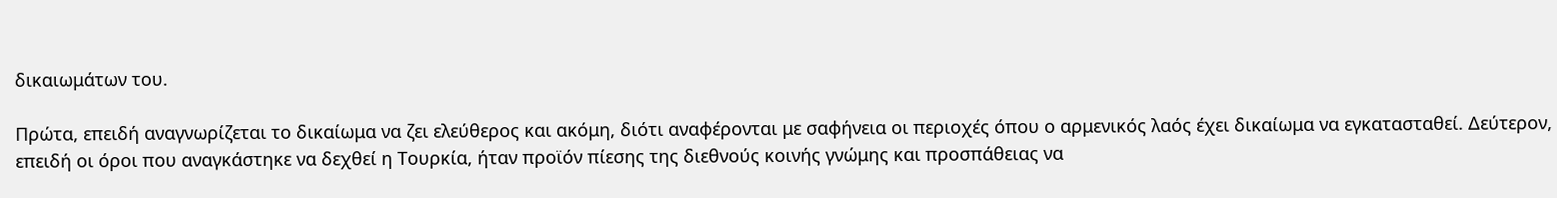δικαιωμάτων του.

Πρώτα, επειδή αναγνωρίζεται το δικαίωμα να ζει ελεύθερος και ακόμη, διότι αναφέρονται με σαφήνεια οι περιοχές όπου ο αρμενικός λαός έχει δικαίωμα να εγκατασταθεί. Δεύτερον, επειδή οι όροι που αναγκάστηκε να δεχθεί η Τουρκία, ήταν προϊόν πίεσης της διεθνούς κοινής γνώμης και προσπάθειας να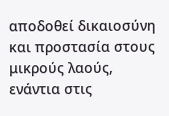αποδοθεί δικαιοσύνη και προστασία στους μικρούς λαούς, ενάντια στις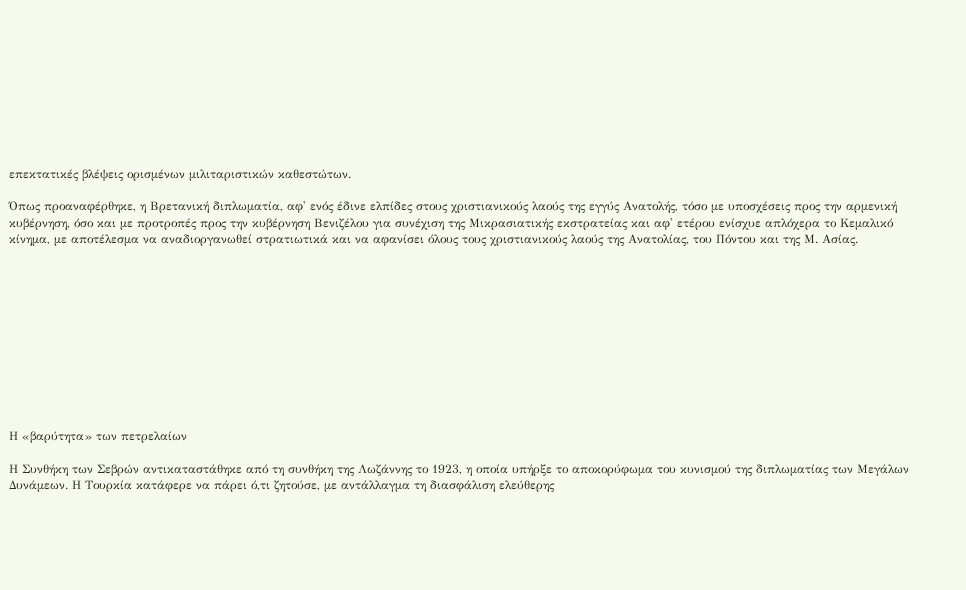επεκτατικές βλέψεις ορισμένων μιλιταριστικών καθεστώτων.

Όπως προαναφέρθηκε, η Βρετανική διπλωματία, αφ' ενός έδινε ελπίδες στους χριστιανικούς λαούς της εγγύς Ανατολής, τόσο με υποσχέσεις προς την αρμενική κυβέρνηση, όσο και με προτροπές προς την κυβέρνηση Βενιζέλου για συνέχιση της Μικρασιατικής εκστρατείας και αφ' ετέρου ενίσχυε απλόχερα το Κεμαλικό κίνημα, με αποτέλεσμα να αναδιοργανωθεί στρατιωτικά και να αφανίσει όλους τους χριστιανικούς λαούς της Ανατολίας, του Πόντου και της Μ. Ασίας.











Η «βαρύτητα» των πετρελαίων

Η Συνθήκη των Σεβρών αντικαταστάθηκε από τη συνθήκη της Λωζάννης το 1923, η οποία υπήρξε το αποκορύφωμα του κυνισμού της διπλωματίας των Μεγάλων Δυνάμεων. Η Τουρκία κατάφερε να πάρει ό,τι ζητούσε, με αντάλλαγμα τη διασφάλιση ελεύθερης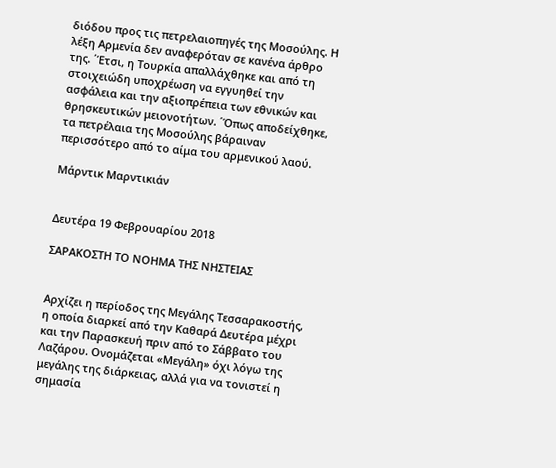διόδου προς τις πετρελαιοπηγές της Μοσούλης. Η λέξη Αρμενία δεν αναφερόταν σε κανένα άρθρο της. ΄Έτσι, η Τουρκία απαλλάχθηκε και από τη στοιχειώδη υποχρέωση να εγγυηθεί την ασφάλεια και την αξιοπρέπεια των εθνικών και θρησκευτικών μειονοτήτων. ΄Όπως αποδείχθηκε, τα πετρέλαια της Μοσούλης βάραιναν περισσότερο από το αίμα του αρμενικού λαού.

Μάρντικ Μαρντικιάν


Δευτέρα 19 Φεβρουαρίου 2018

ΣΑΡΑΚΟΣΤH ΤΟ ΝOΗΜΑ ΤΗΣ ΝΗΣΤΕIΑΣ


Aρχίζει η περίοδος της Μεγάλης Τεσσαρακοστής, η οποία διαρκεί από την Καθαρά Δευτέρα μέχρι και την Παρασκευή πριν από το Σάββατο του Λαζάρου. Ονομάζεται «Μεγάλη» όχι λόγω της μεγάλης της διάρκειας, αλλά για να τονιστεί η σημασία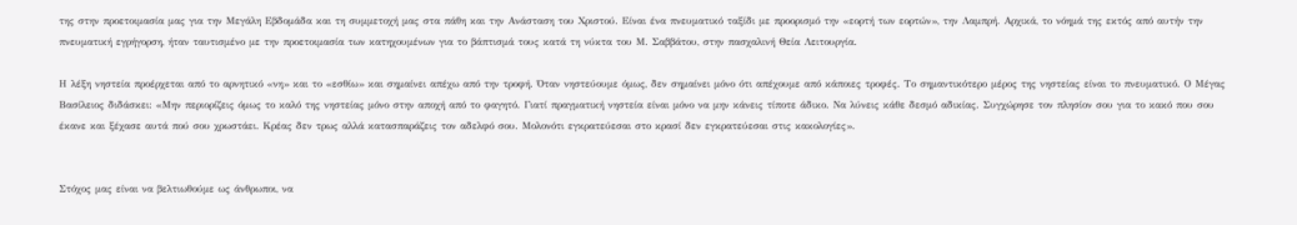της στην προετοιμασία μας για την Μεγάλη Εβδομάδα και τη συμμετοχή μας στα πάθη και την Ανάσταση του Χριστού. Είναι ένα πνευματικό ταξίδι με προορισμό την «εορτή των εορτών», την Λαμπρή. Αρχικά, το νόημά της εκτός από αυτήν την πνευματική εγρήγορση, ήταν ταυτισμένο με την προετοιμασία των κατηχουμένων για το βάπτισμά τους κατά τη νύκτα του Μ. Σαββάτου, στην πασχαλινή Θεία Λειτουργία.

Η λέξη νηστεία προέρχεται από το αρνητικό «νη» και το «εσθίω» και σημαίνει απέχω από την τροφή. Όταν νηστεύουμε όμως, δεν σημαίνει μόνο ότι απέχουμε από κάποιες τροφές. Το σημαντικότερο μέρος της νηστείας είναι το πνευματικό. Ο Μέγας Βασίλειος διδάσκει: «Μην περιορίζεις όμως το καλό της νηστείας μόνο στην αποχή από το φαγητό. Γιατί πραγματική νηστεία είναι μόνο να μην κάνεις τίποτε άδικο. Να λύνεις κάθε δεσμό αδικίας. Συγχώρησε τον πλησίον σου για το κακό που σου έκανε και ξέχασε αυτά πού σου χρωστάει. Κρέας δεν τρως αλλά κατασπαράζεις τον αδελφό σου. Μολονότι εγκρατεύεσαι στο κρασί δεν εγκρατεύεσαι στις κακολογίες».


Στόχος μας είναι να βελτιωθούμε ως άνθρωποι, να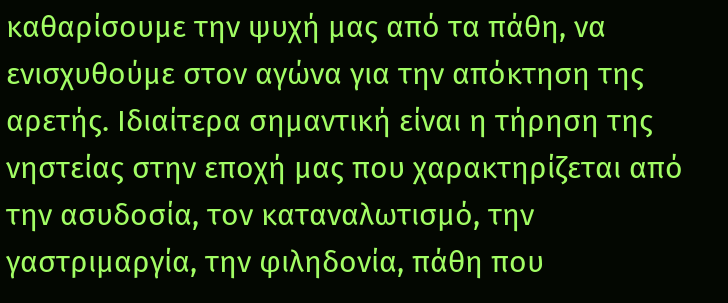καθαρίσουμε την ψυχή μας από τα πάθη, να ενισχυθούμε στον αγώνα για την απόκτηση της αρετής. Ιδιαίτερα σημαντική είναι η τήρηση της νηστείας στην εποχή μας που χαρακτηρίζεται από την ασυδοσία, τον καταναλωτισμό, την γαστριμαργία, την φιληδονία, πάθη που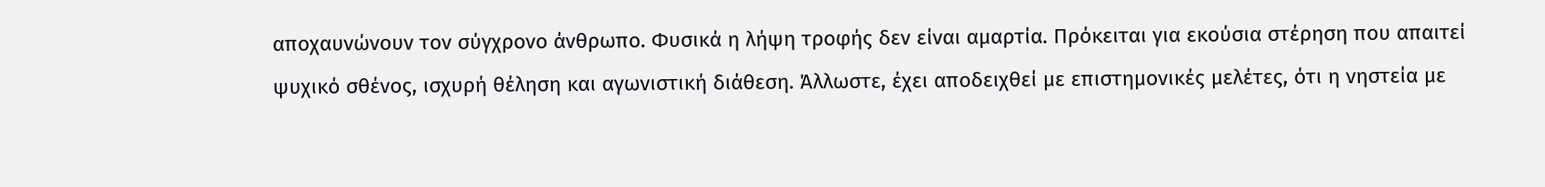αποχαυνώνουν τον σύγχρονο άνθρωπο. Φυσικά η λήψη τροφής δεν είναι αμαρτία. Πρόκειται για εκούσια στέρηση που απαιτεί ψυχικό σθένος, ισχυρή θέληση και αγωνιστική διάθεση. Άλλωστε, έχει αποδειχθεί με επιστημονικές μελέτες, ότι η νηστεία με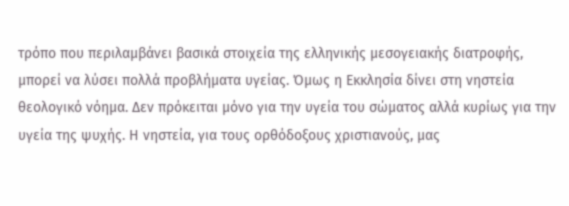τρόπο που περιλαμβάνει βασικά στοιχεία της ελληνικής μεσογειακής διατροφής, μπορεί να λύσει πολλά προβλήματα υγείας. Όμως η Εκκλησία δίνει στη νηστεία θεολογικό νόημα. Δεν πρόκειται μόνο για την υγεία του σώματος αλλά κυρίως για την υγεία της ψυχής. Η νηστεία, για τους ορθόδοξους χριστιανούς, μας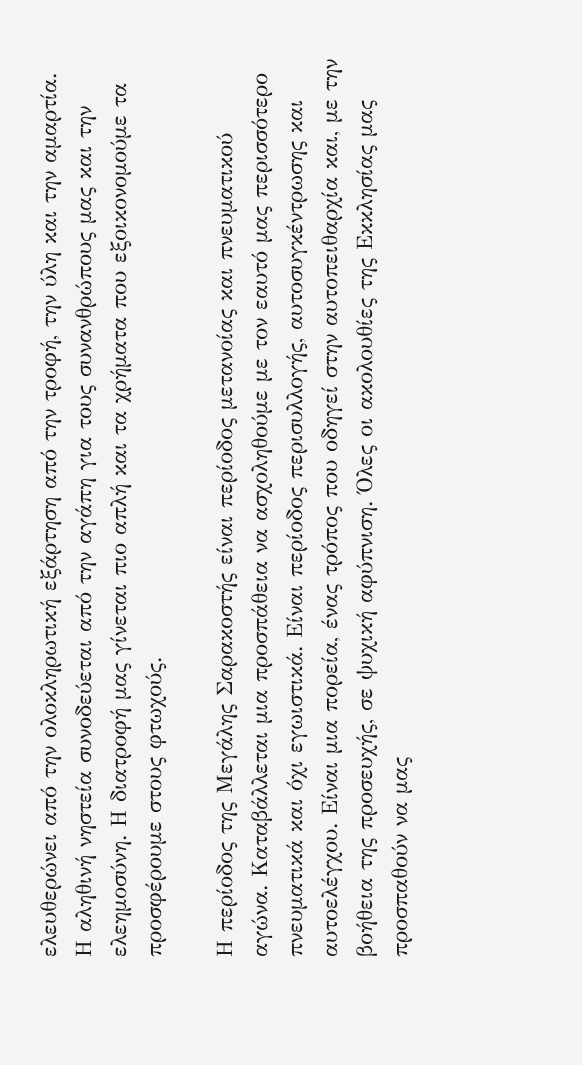ελευθερώνει από την ολοκληρωτική εξάρτηση από την τροφή, την ύλη και την αμαρτία. Η αληθινή νηστεία συνοδεύεται από την αγάπη για τους συνανθρώπους μας και την ελεημοσύνη. Η διατροφή μας γίνεται πιο απλή και τα χρήματα που εξοικονομούμε τα προσφέρουμε στους φτωχούς.

Η περίοδος της Μεγάλης Σαρακοστής είναι περίοδος μετανοίας και πνευματικού αγώνα. Καταβάλλεται μια προσπάθεια να ασχοληθούμε με τον εαυτό μας περισσότερο πνευματικά και όχι εγωιστικά. Είναι περίοδος περισυλλογής, αυτοσυγκέντρωσης και αυτοελέγχου. Είναι μια πορεία, ένας τρόπος που οδηγεί στην αυτοπειθαρχία και, με την βοήθεια της προσευχής, σε ψυχική αφύπνιση. Όλες οι ακολουθίες της Εκκλησίας μας προσπαθούν να μας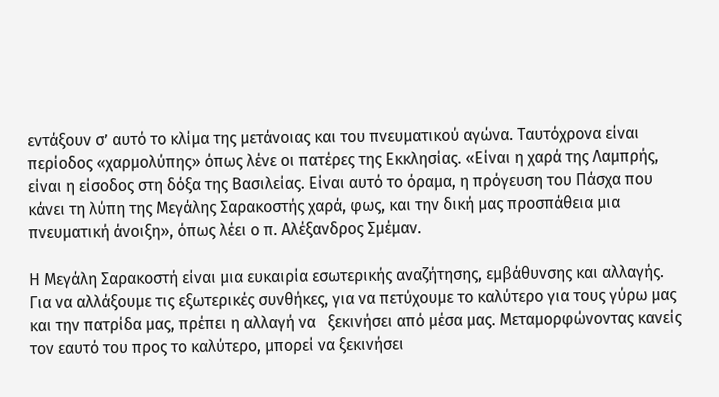εντάξουν σ’ αυτό το κλίμα της μετάνοιας και του πνευματικού αγώνα. Ταυτόχρονα είναι περίοδος «χαρμολύπης» όπως λένε οι πατέρες της Εκκλησίας. «Είναι η χαρά της Λαμπρής, είναι η είσοδος στη δόξα της Βασιλείας. Είναι αυτό το όραμα, η πρόγευση του Πάσχα που κάνει τη λύπη της Μεγάλης Σαρακοστής χαρά, φως, και την δική μας προσπάθεια μια πνευματική άνοιξη», όπως λέει ο π. Αλέξανδρος Σμέμαν.

Η Μεγάλη Σαρακοστή είναι μια ευκαιρία εσωτερικής αναζήτησης, εμβάθυνσης και αλλαγής. Για να αλλάξουμε τις εξωτερικές συνθήκες, για να πετύχουμε το καλύτερο για τους γύρω μας και την πατρίδα μας, πρέπει η αλλαγή να   ξεκινήσει από μέσα μας. Μεταμορφώνοντας κανείς τον εαυτό του προς το καλύτερο, μπορεί να ξεκινήσει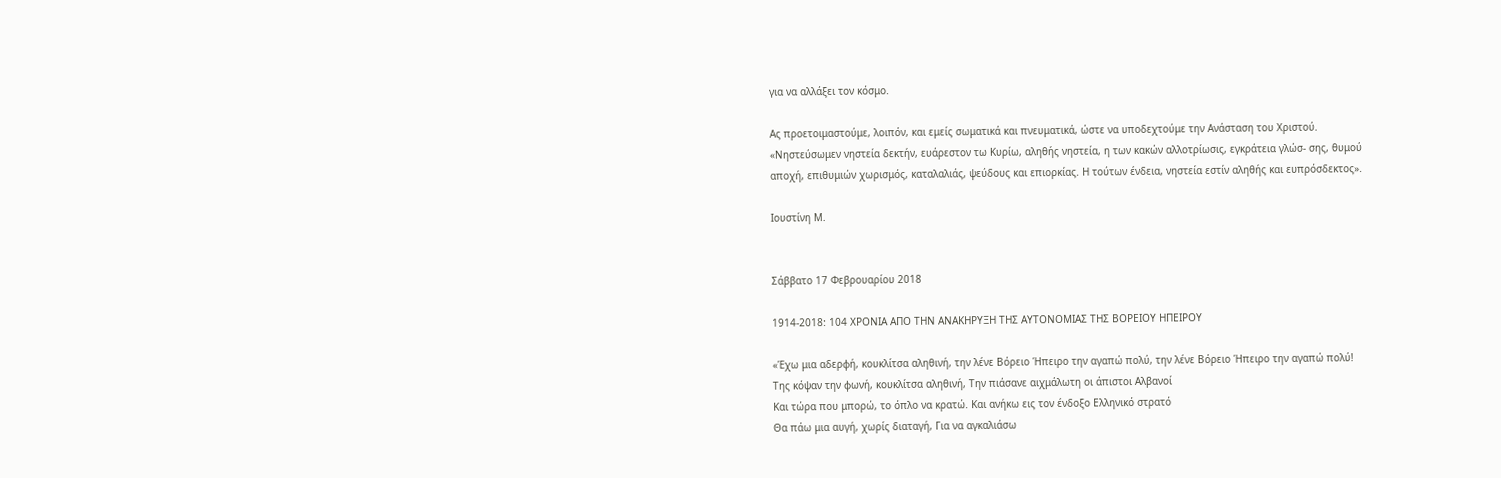για να αλλάξει τον κόσμο.

Ας προετοιμαστούμε, λοιπόν, και εμείς σωματικά και πνευματικά, ώστε να υποδεχτούμε την Ανάσταση του Χριστού. «Νηστεύσωμεν νηστεία δεκτήν, ευάρεστον τω Κυρίω, αληθής νηστεία, η των κακών αλλοτρίωσις, εγκράτεια γλώσ- σης, θυμού αποχή, επιθυμιών χωρισμός, καταλαλιάς, ψεύδους και επιορκίας. Η τούτων ένδεια, νηστεία εστίν αληθής και ευπρόσδεκτος».

Ιουστίνη Μ.


Σάββατο 17 Φεβρουαρίου 2018

1914-2018: 104 ΧΡΟΝΙΑ ΑΠΟ ΤΗΝ ΑΝΑΚΗΡΥΞΗ ΤΗΣ ΑΥΤΟΝΟΜΙΑΣ ΤΗΣ ΒΟΡΕΙΟΥ ΗΠΕΙΡΟΥ

«Έχω μια αδερφή, κουκλίτσα αληθινή, την λένε Βόρειο Ήπειρο την αγαπώ πολύ, την λένε Βόρειο Ήπειρο την αγαπώ πολύ!
Της κόψαν την φωνή, κουκλίτσα αληθινή, Την πιάσανε αιχμάλωτη οι άπιστοι Αλβανοί
Και τώρα που μπορώ, το όπλο να κρατώ. Και ανήκω εις τον ένδοξο Ελληνικό στρατό
Θα πάω μια αυγή, χωρίς διαταγή, Για να αγκαλιάσω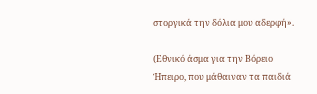στοργικά την δόλια μου αδερφή».

(Εθνικό άσμα για την Βόρειο Ήπειρο, που μάθαιναν τα παιδιά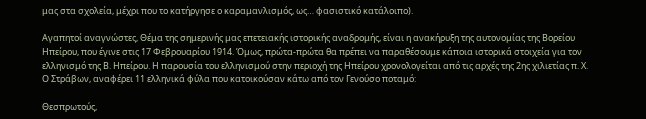μας στα σχολεία, μέχρι που το κατήργησε ο καραμανλισμός, ως… φασιστικό κατάλοιπο).

Αγαπητοί αναγνώστες, Θέμα της σημερινής μας επετειακής ιστορικής αναδρομής, είναι η ανακήρυξη της αυτονομίας της Βορείου Ηπείρου, που έγινε στις 17 Φεβρουαρίου 1914. Όμως, πρώτα-πρώτα θα πρέπει να παραθέσουμε κάποια ιστορικά στοιχεία για τον ελληνισμό της Β. Ηπείρου. Η παρουσία του ελληνισμού στην περιοχή της Ηπείρου χρονολογείται από τις αρχές της 2ης χιλιετίας π. Χ. Ο Στράβων, αναφέρει 11 ελληνικά φύλα που κατοικούσαν κάτω από τον Γενούσο ποταμό:

Θεσπρωτούς,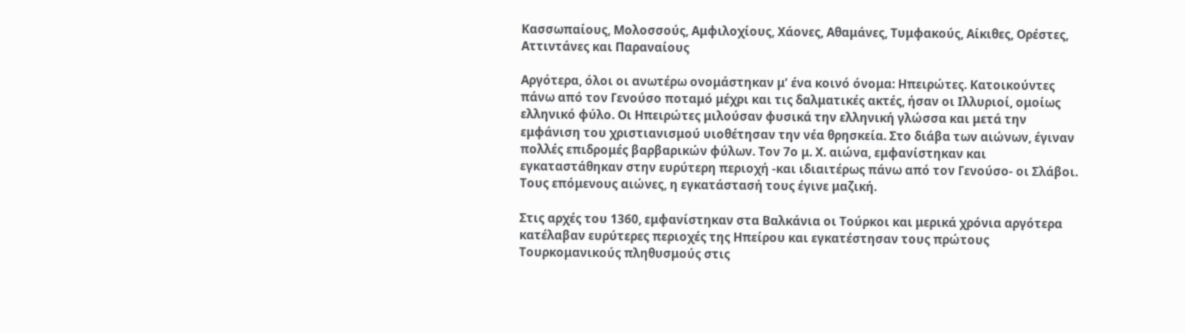Κασσωπαίους, Μολοσσούς, Αμφιλοχίους, Χάονες, Αθαμάνες, Τυμφακούς, Αίκιθες, Ορέστες, Αττιντάνες και Παραναίους

Αργότερα, όλοι οι ανωτέρω ονομάστηκαν μ’ ένα κοινό όνομα: Ηπειρώτες. Κατοικούντες πάνω από τον Γενούσο ποταμό μέχρι και τις δαλματικές ακτές, ήσαν οι Ιλλυριοί, ομοίως ελληνικό φύλο. Οι Ηπειρώτες μιλούσαν φυσικά την ελληνική γλώσσα και μετά την εμφάνιση του χριστιανισμού υιοθέτησαν την νέα θρησκεία. Στο διάβα των αιώνων, έγιναν πολλές επιδρομές βαρβαρικών φύλων. Τον 7ο μ. Χ. αιώνα, εμφανίστηκαν και εγκαταστάθηκαν στην ευρύτερη περιοχή -και ιδιαιτέρως πάνω από τον Γενούσο- οι Σλάβοι. Τους επόμενους αιώνες, η εγκατάστασή τους έγινε μαζική.

Στις αρχές του 1360, εμφανίστηκαν στα Βαλκάνια οι Τούρκοι και μερικά χρόνια αργότερα κατέλαβαν ευρύτερες περιοχές της Ηπείρου και εγκατέστησαν τους πρώτους Τουρκομανικούς πληθυσμούς στις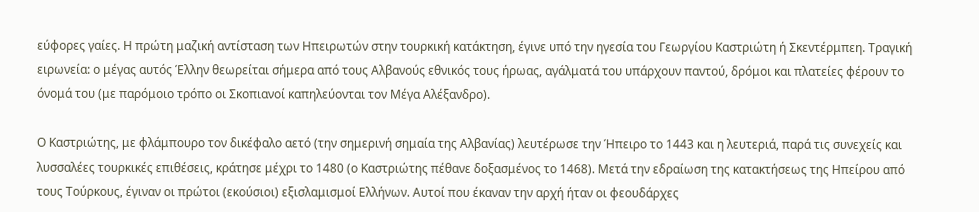εύφορες γαίες. Η πρώτη μαζική αντίσταση των Ηπειρωτών στην τουρκική κατάκτηση, έγινε υπό την ηγεσία του Γεωργίου Καστριώτη ή Σκεντέρμπεη. Τραγική ειρωνεία: ο μέγας αυτός Έλλην θεωρείται σήμερα από τους Αλβανούς εθνικός τους ήρωας, αγάλματά του υπάρχουν παντού, δρόμοι και πλατείες φέρουν το όνομά του (με παρόμοιο τρόπο οι Σκοπιανοί καπηλεύονται τον Μέγα Αλέξανδρο).

Ο Καστριώτης, με φλάμπουρο τον δικέφαλο αετό (την σημερινή σημαία της Αλβανίας) λευτέρωσε την Ήπειρο το 1443 και η λευτεριά, παρά τις συνεχείς και λυσσαλέες τουρκικές επιθέσεις, κράτησε μέχρι το 1480 (ο Καστριώτης πέθανε δοξασμένος το 1468). Μετά την εδραίωση της κατακτήσεως της Ηπείρου από τους Τούρκους, έγιναν οι πρώτοι (εκούσιοι) εξισλαμισμοί Ελλήνων. Αυτοί που έκαναν την αρχή ήταν οι φεουδάρχες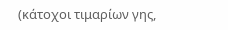(κάτοχοι τιμαρίων γης,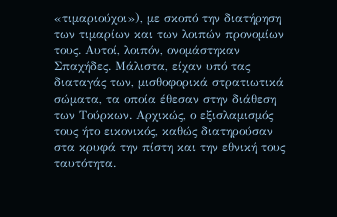«τιμαριούχοι»), με σκοπό την διατήρηση των τιμαρίων και των λοιπών προνομίων τους. Αυτοί, λοιπόν, ονομάστηκαν Σπαχήδες. Μάλιστα, είχαν υπό τας διαταγάς των, μισθοφορικά στρατιωτικά σώματα, τα οποία έθεσαν στην διάθεση των Τούρκων. Αρχικώς, ο εξισλαμισμός τους ήτο εικονικός, καθώς διατηρούσαν στα κρυφά την πίστη και την εθνική τους ταυτότητα.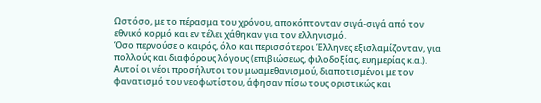Ωστόσο, με το πέρασμα του χρόνου, αποκόπτονταν σιγά-σιγά από τον εθνικό κορμό και εν τέλει χάθηκαν για τον ελληνισμό.
Όσο περνούσε ο καιρός, όλο και περισσότεροι Έλληνες εξισλαμίζονταν, για πολλούς και διαφόρους λόγους (επιβιώσεως, φιλοδοξίας, ευημερίας κ.α.). Αυτοί οι νέοι προσήλυτοι του μωαμεθανισμού, διαποτισμένοι με τον φανατισμό του νεοφωτίστου, άφησαν πίσω τους οριστικώς και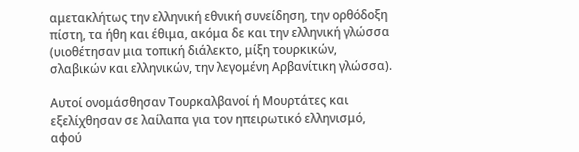αμετακλήτως την ελληνική εθνική συνείδηση, την ορθόδοξη πίστη, τα ήθη και έθιμα, ακόμα δε και την ελληνική γλώσσα (υιοθέτησαν μια τοπική διάλεκτο, μίξη τουρκικών, σλαβικών και ελληνικών, την λεγομένη Αρβανίτικη γλώσσα).

Αυτοί ονομάσθησαν Τουρκαλβανοί ή Μουρτάτες και εξελίχθησαν σε λαίλαπα για τον ηπειρωτικό ελληνισμό, αφού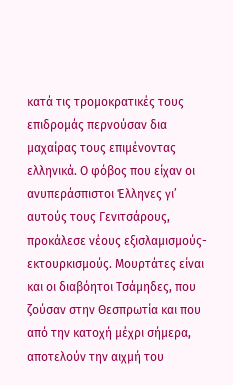κατά τις τρομοκρατικές τους επιδρομάς περνούσαν δια μαχαίρας τους επιμένοντας ελληνικά. Ο φόβος που είχαν οι ανυπεράσπιστοι Έλληνες γι’ αυτούς τους Γενιτσάρους, προκάλεσε νέους εξισλαμισμούς-εκτουρκισμούς. Μουρτάτες είναι και οι διαβόητοι Τσάμηδες, που ζούσαν στην Θεσπρωτία και που από την κατοχή μέχρι σήμερα, αποτελούν την αιχμή του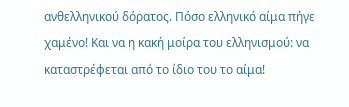ανθελληνικού δόρατος. Πόσο ελληνικό αίμα πήγε χαμένο! Και να η κακή μοίρα του ελληνισμού: να καταστρέφεται από το ίδιο του το αίμα!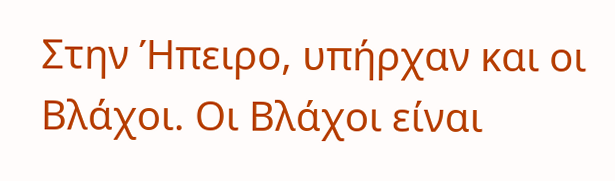Στην Ήπειρο, υπήρχαν και οι Βλάχοι. Οι Βλάχοι είναι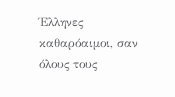Έλληνες καθαρόαιμοι, σαν όλους τους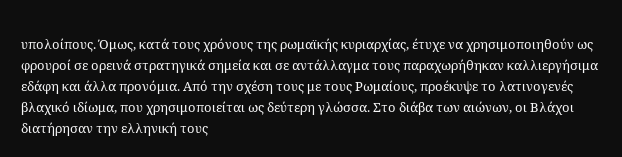υπολοίπους. Όμως, κατά τους χρόνους της ρωμαϊκής κυριαρχίας, έτυχε να χρησιμοποιηθούν ως φρουροί σε ορεινά στρατηγικά σημεία και σε αντάλλαγμα τους παραχωρήθηκαν καλλιεργήσιμα εδάφη και άλλα προνόμια. Από την σχέση τους με τους Ρωμαίους, προέκυψε το λατινογενές βλαχικό ιδίωμα, που χρησιμοποιείται ως δεύτερη γλώσσα. Στο διάβα των αιώνων, οι Βλάχοι διατήρησαν την ελληνική τους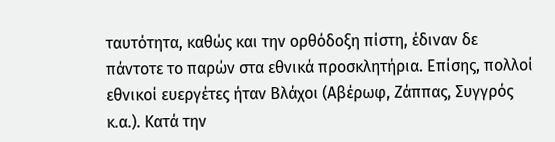ταυτότητα, καθώς και την ορθόδοξη πίστη, έδιναν δε πάντοτε το παρών στα εθνικά προσκλητήρια. Επίσης, πολλοί εθνικοί ευεργέτες ήταν Βλάχοι (Αβέρωφ, Ζάππας, Συγγρός κ.α.). Κατά την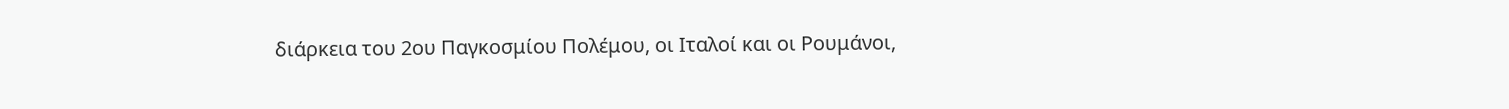διάρκεια του 2ου Παγκοσμίου Πολέμου, οι Ιταλοί και οι Ρουμάνοι,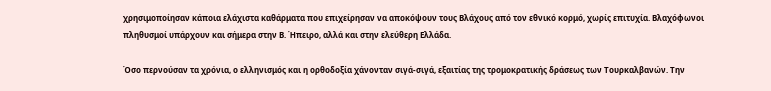χρησιμοποίησαν κάποια ελάχιστα καθάρματα που επιχείρησαν να αποκόψουν τους Βλάχους από τον εθνικό κορμό, χωρίς επιτυχία. Βλαχόφωνοι πληθυσμοί υπάρχουν και σήμερα στην Β. Ήπειρο, αλλά και στην ελεύθερη Ελλάδα.

Όσο περνούσαν τα χρόνια, ο ελληνισμός και η ορθοδοξία χάνονταν σιγά-σιγά, εξαιτίας της τρομοκρατικής δράσεως των Τουρκαλβανών. Την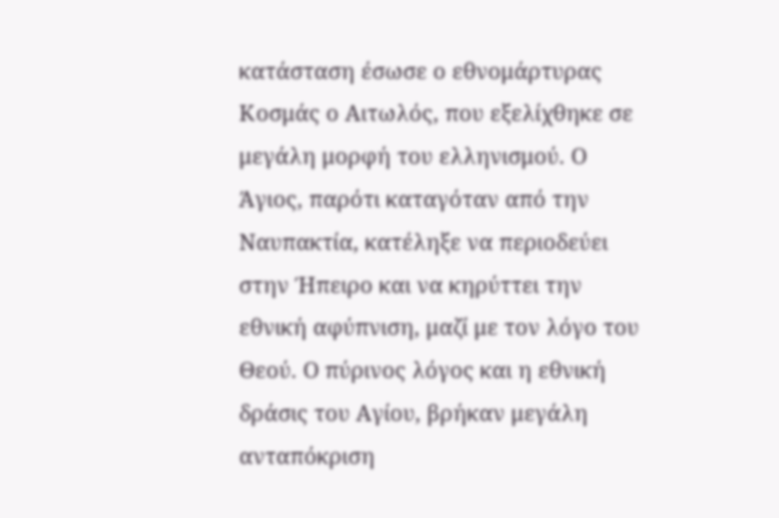κατάσταση έσωσε ο εθνομάρτυρας Κοσμάς ο Αιτωλός, που εξελίχθηκε σε μεγάλη μορφή του ελληνισμού. Ο Άγιος, παρότι καταγόταν από την Ναυπακτία, κατέληξε να περιοδεύει στην Ήπειρο και να κηρύττει την εθνική αφύπνιση, μαζί με τον λόγο του Θεού. Ο πύρινος λόγος και η εθνική δράσις του Αγίου, βρήκαν μεγάλη ανταπόκριση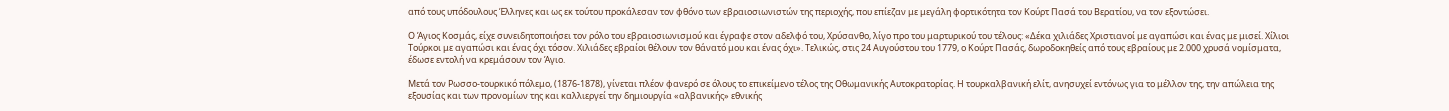από τους υπόδουλους Έλληνες και ως εκ τούτου προκάλεσαν τον φθόνο των εβραιοσιωνιστών της περιοχής, που επίεζαν με μεγάλη φορτικότητα τον Κούρτ Πασά του Βερατίου, να τον εξοντώσει.

Ο Άγιος Κοσμάς, είχε συνειδητοποιήσει τον ρόλο του εβραιοσιωνισμού και έγραφε στον αδελφό του, Χρύσανθο, λίγο προ του μαρτυρικού του τέλους: «Δέκα χιλιάδες Χριστιανοί με αγαπώσι και ένας με μισεί. Χίλιοι Τούρκοι με αγαπώσι και ένας όχι τόσον. Χιλιάδες εβραίοι θέλουν τον θάνατό μου και ένας όχι». Τελικώς, στις 24 Αυγούστου του 1779, ο Κούρτ Πασάς, δωροδοκηθείς από τους εβραίους με 2.000 χρυσά νομίσματα, έδωσε εντολή να κρεμάσουν τον Άγιο.

Μετά τον Ρωσσο-τουρκικό πόλεμο, (1876-1878), γίνεται πλέον φανερό σε όλους το επικείμενο τέλος της Οθωμανικής Αυτοκρατορίας. Η τουρκαλβανική ελίτ, ανησυχεί εντόνως για το μέλλον της, την απώλεια της εξουσίας και των προνομίων της και καλλιεργεί την δημιουργία «αλβανικής» εθνικής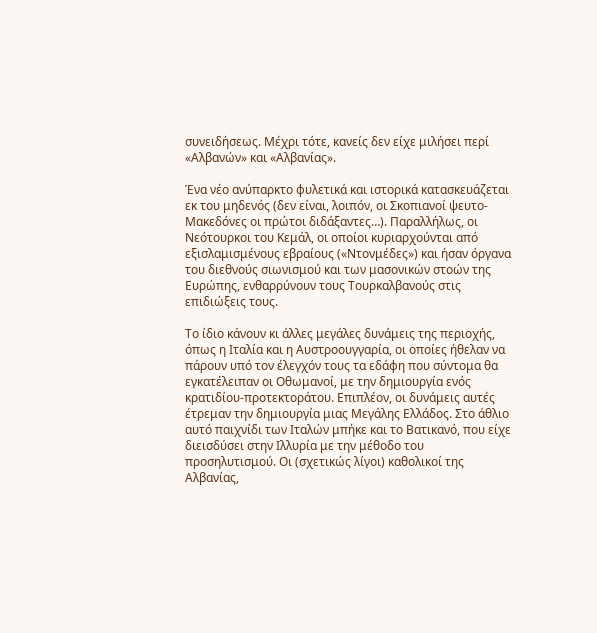συνειδήσεως. Μέχρι τότε, κανείς δεν είχε μιλήσει περί «Αλβανών» και «Αλβανίας».

Ένα νέο ανύπαρκτο φυλετικά και ιστορικά κατασκευάζεται εκ του μηδενός (δεν είναι, λοιπόν, οι Σκοπιανοί ψευτο-Μακεδόνες οι πρώτοι διδάξαντες…). Παραλλήλως, οι Νεότουρκοι του Κεμάλ, οι οποίοι κυριαρχούνται από εξισλαμισμένους εβραίους («Ντονμέδες») και ήσαν όργανα του διεθνούς σιωνισμού και των μασονικών στοών της Ευρώπης, ενθαρρύνουν τους Τουρκαλβανούς στις επιδιώξεις τους.

Το ίδιο κάνουν κι άλλες μεγάλες δυνάμεις της περιοχής, όπως η Ιταλία και η Αυστροουγγαρία, οι οποίες ήθελαν να πάρουν υπό τον έλεγχόν τους τα εδάφη που σύντομα θα εγκατέλειπαν οι Οθωμανοί, με την δημιουργία ενός κρατιδίου-προτεκτοράτου. Επιπλέον, οι δυνάμεις αυτές έτρεμαν την δημιουργία μιας Μεγάλης Ελλάδος. Στο άθλιο αυτό παιχνίδι των Ιταλών μπήκε και το Βατικανό, που είχε διεισδύσει στην Ιλλυρία με την μέθοδο του προσηλυτισμού. Οι (σχετικώς λίγοι) καθολικοί της Αλβανίας,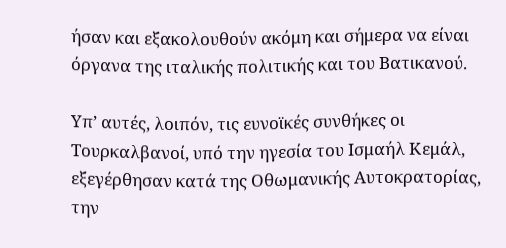ήσαν και εξακολουθούν ακόμη και σήμερα να είναι όργανα της ιταλικής πολιτικής και του Βατικανού.

Υπ’ αυτές, λοιπόν, τις ευνοϊκές συνθήκες οι Τουρκαλβανοί, υπό την ηγεσία του Ισμαήλ Κεμάλ, εξεγέρθησαν κατά της Οθωμανικής Αυτοκρατορίας, την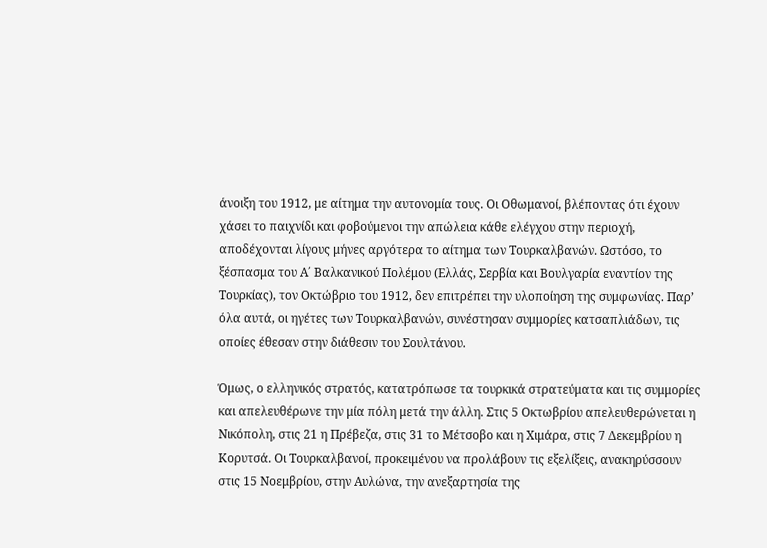άνοιξη του 1912, με αίτημα την αυτονομία τους. Οι Οθωμανοί, βλέποντας ότι έχουν χάσει το παιχνίδι και φοβούμενοι την απώλεια κάθε ελέγχου στην περιοχή, αποδέχονται λίγους μήνες αργότερα το αίτημα των Τουρκαλβανών. Ωστόσο, το ξέσπασμα του Α΄ Βαλκανικού Πολέμου (Ελλάς, Σερβία και Βουλγαρία εναντίον της Τουρκίας), τον Οκτώβριο του 1912, δεν επιτρέπει την υλοποίηση της συμφωνίας. Παρ’ όλα αυτά, οι ηγέτες των Τουρκαλβανών, συνέστησαν συμμορίες κατσαπλιάδων, τις οποίες έθεσαν στην διάθεσιν του Σουλτάνου.

Όμως, ο ελληνικός στρατός, κατατρόπωσε τα τουρκικά στρατεύματα και τις συμμορίες και απελευθέρωνε την μία πόλη μετά την άλλη. Στις 5 Οκτωβρίου απελευθερώνεται η Νικόπολη, στις 21 η Πρέβεζα, στις 31 το Μέτσοβο και η Χιμάρα, στις 7 Δεκεμβρίου η Κορυτσά. Οι Τουρκαλβανοί, προκειμένου να προλάβουν τις εξελίξεις, ανακηρύσσουν στις 15 Νοεμβρίου, στην Αυλώνα, την ανεξαρτησία της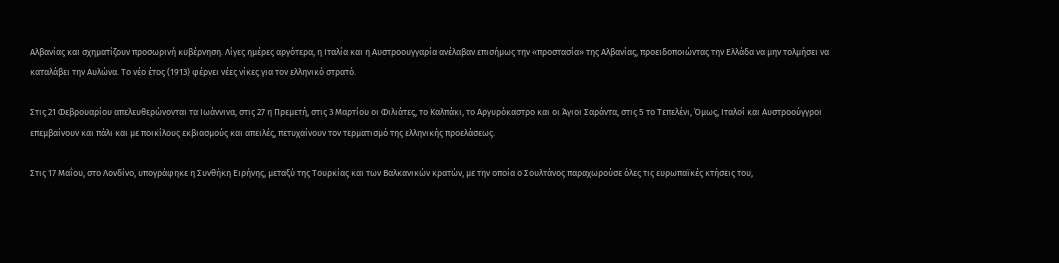Αλβανίας και σχηματίζουν προσωρινή κυβέρνηση. Λίγες ημέρες αργότερα, η Ιταλία και η Αυστροουγγαρία ανέλαβαν επισήμως την «προστασία» της Αλβανίας, προειδοποιώντας την Ελλάδα να μην τολμήσει να καταλάβει την Αυλώνα. Το νέο έτος (1913) φέρνει νέες νίκες για τον ελληνικό στρατό.

Στις 21 Φεβρουαρίου απελευθερώνονται τα Ιωάννινα, στις 27 η Πρεμετή, στις 3 Μαρτίου οι Φιλιάτες, το Καλπάκι, το Αργυρόκαστρο και οι Άγιοι Σαράντα, στις 5 το Τεπελένι, Όμως, Ιταλοί και Αυστροούγγροι επεμβαίνουν και πάλι και με ποικίλους εκβιασμούς και απειλές, πετυχαίνουν τον τερματισμό της ελληνικής προελάσεως.

Στις 17 Μαΐου, στο Λονδίνο, υπογράφηκε η Συνθήκη Ειρήνης, μεταξύ της Τουρκίας και των Βαλκανικών κρατών, με την οποία ο Σουλτάνος παραχωρούσε όλες τις ευρωπαϊκές κτήσεις του,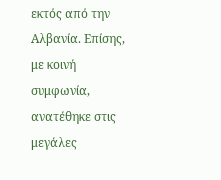εκτός από την Αλβανία. Επίσης, με κοινή συμφωνία, ανατέθηκε στις μεγάλες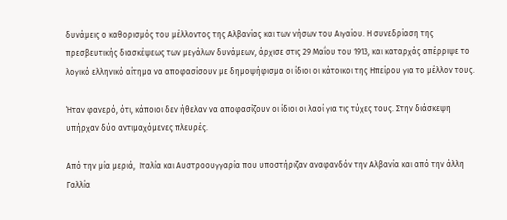δυνάμεις ο καθορισμός του μέλλοντος της Αλβανίας και των νήσων του Αιγαίου. Η συνεδρίαση της πρεσβευτικής διασκέψεως των μεγάλων δυνάμεων, άρχισε στις 29 Μαΐου του 1913, και καταρχάς απέρριψε το λογικό ελληνικό αίτημα να αποφασίσουν με δημοψήφισμα οι ίδιοι οι κάτοικοι της Ηπείρου για το μέλλον τους.

Ήταν φανερό, ότι, κάποιοι δεν ήθελαν να αποφασίζουν οι ίδιοι οι λαοί για τις τύχες τους. Στην διάσκεψη υπήρχαν δύο αντιμαχόμενες πλευρές.

Από την μία μεριά,  Ιταλία και Αυστροουγγαρία που υποστήριζαν αναφανδόν την Αλβανία και από την άλλη Γαλλία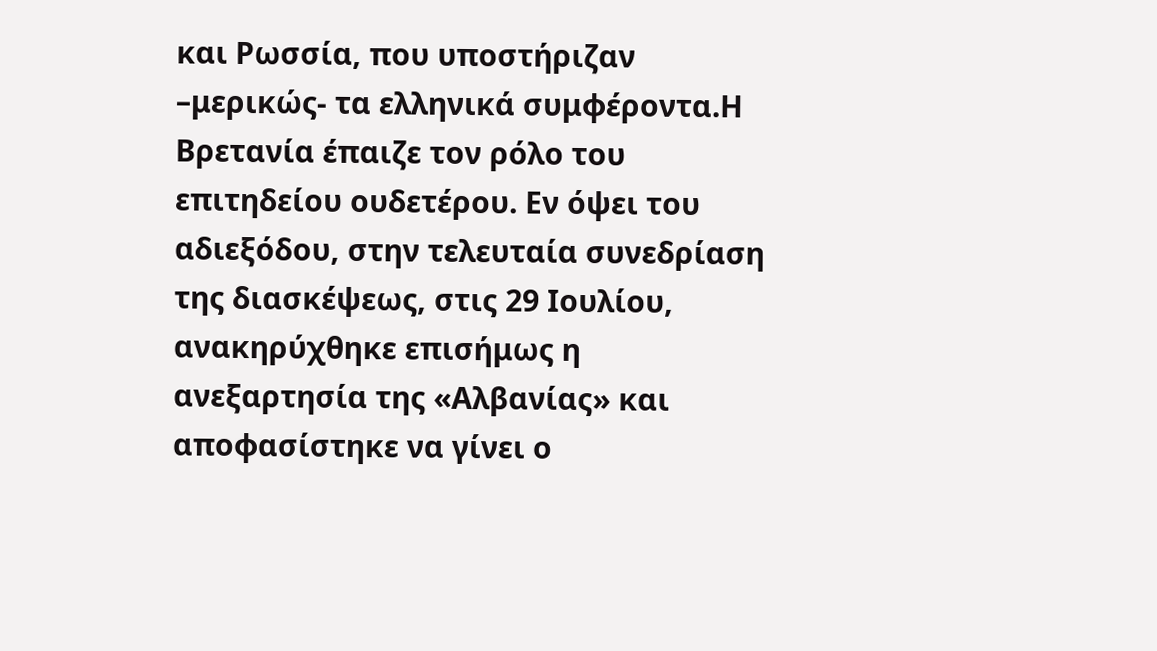και Ρωσσία, που υποστήριζαν –μερικώς- τα ελληνικά συμφέροντα.Η Βρετανία έπαιζε τον ρόλο του επιτηδείου ουδετέρου. Εν όψει του αδιεξόδου, στην τελευταία συνεδρίαση της διασκέψεως, στις 29 Ιουλίου, ανακηρύχθηκε επισήμως η ανεξαρτησία της «Αλβανίας» και αποφασίστηκε να γίνει ο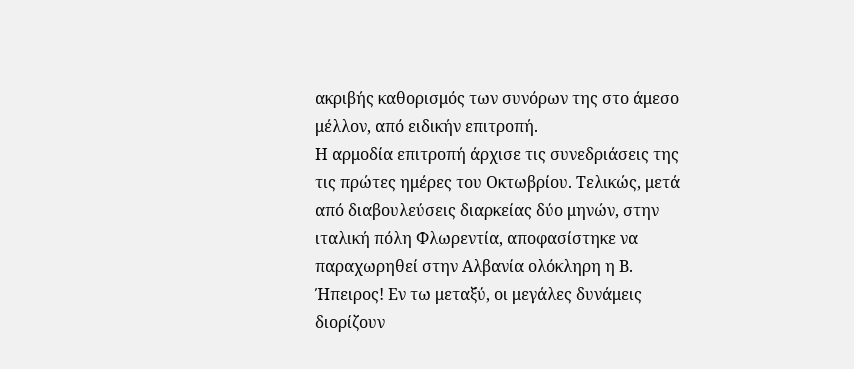ακριβής καθορισμός των συνόρων της στο άμεσο μέλλον, από ειδικήν επιτροπή.
Η αρμοδία επιτροπή άρχισε τις συνεδριάσεις της τις πρώτες ημέρες του Οκτωβρίου. Τελικώς, μετά από διαβουλεύσεις διαρκείας δύο μηνών, στην ιταλική πόλη Φλωρεντία, αποφασίστηκε να παραχωρηθεί στην Αλβανία ολόκληρη η Β. Ήπειρος! Εν τω μεταξύ, οι μεγάλες δυνάμεις διορίζουν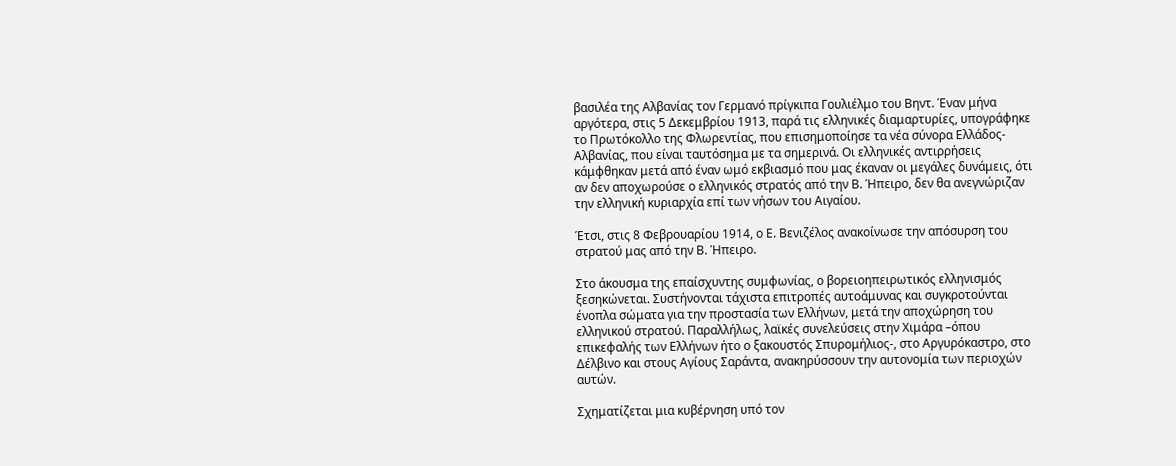βασιλέα της Αλβανίας τον Γερμανό πρίγκιπα Γουλιέλμο του Βηντ. Έναν μήνα αργότερα, στις 5 Δεκεμβρίου 1913, παρά τις ελληνικές διαμαρτυρίες, υπογράφηκε το Πρωτόκολλο της Φλωρεντίας, που επισημοποίησε τα νέα σύνορα Ελλάδος-Αλβανίας, που είναι ταυτόσημα με τα σημερινά. Οι ελληνικές αντιρρήσεις κάμφθηκαν μετά από έναν ωμό εκβιασμό που μας έκαναν οι μεγάλες δυνάμεις, ότι αν δεν αποχωρούσε ο ελληνικός στρατός από την Β. Ήπειρο, δεν θα ανεγνώριζαν την ελληνική κυριαρχία επί των νήσων του Αιγαίου.

Έτσι, στις 8 Φεβρουαρίου 1914, ο Ε. Βενιζέλος ανακοίνωσε την απόσυρση του στρατού μας από την Β. Ήπειρο.

Στο άκουσμα της επαίσχυντης συμφωνίας, ο βορειοηπειρωτικός ελληνισμός ξεσηκώνεται. Συστήνονται τάχιστα επιτροπές αυτοάμυνας και συγκροτούνται ένοπλα σώματα για την προστασία των Ελλήνων, μετά την αποχώρηση του ελληνικού στρατού. Παραλλήλως, λαϊκές συνελεύσεις στην Χιμάρα –όπου επικεφαλής των Ελλήνων ήτο ο ξακουστός Σπυρομήλιος-, στο Αργυρόκαστρο, στο Δέλβινο και στους Αγίους Σαράντα, ανακηρύσσουν την αυτονομία των περιοχών αυτών.

Σχηματίζεται μια κυβέρνηση υπό τον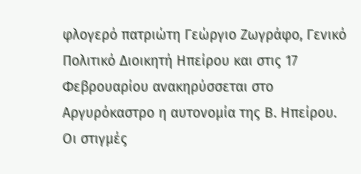φλογερό πατριώτη Γεώργιο Ζωγράφο, Γενικό Πολιτικό Διοικητή Ηπείρου και στις 17 Φεβρουαρίου ανακηρύσσεται στο Αργυρόκαστρο η αυτονομία της Β. Ηπείρου. Οι στιγμές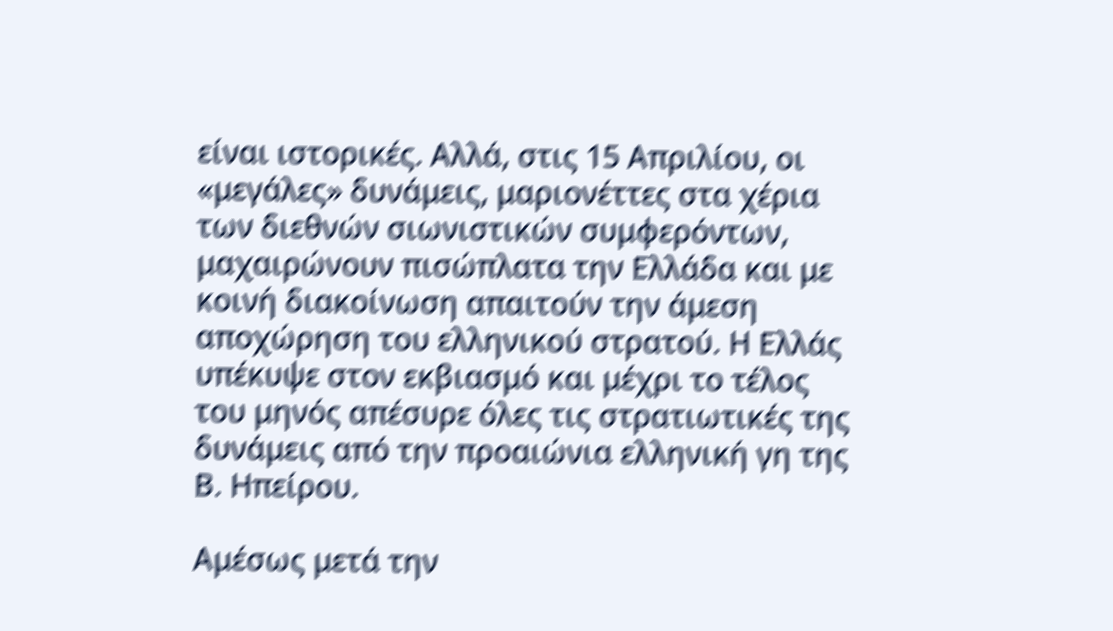είναι ιστορικές. Αλλά, στις 15 Απριλίου, οι «μεγάλες» δυνάμεις, μαριονέττες στα χέρια των διεθνών σιωνιστικών συμφερόντων, μαχαιρώνουν πισώπλατα την Ελλάδα και με κοινή διακοίνωση απαιτούν την άμεση αποχώρηση του ελληνικού στρατού. Η Ελλάς υπέκυψε στον εκβιασμό και μέχρι το τέλος του μηνός απέσυρε όλες τις στρατιωτικές της δυνάμεις από την προαιώνια ελληνική γη της Β. Ηπείρου.

Αμέσως μετά την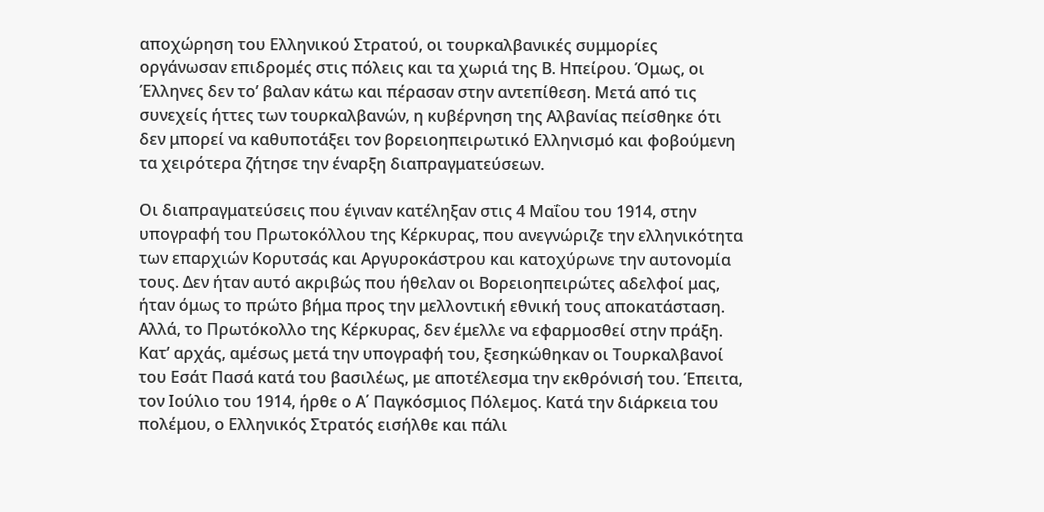αποχώρηση του Ελληνικού Στρατού, οι τουρκαλβανικές συμμορίες οργάνωσαν επιδρομές στις πόλεις και τα χωριά της Β. Ηπείρου. Όμως, οι Έλληνες δεν το’ βαλαν κάτω και πέρασαν στην αντεπίθεση. Μετά από τις συνεχείς ήττες των τουρκαλβανών, η κυβέρνηση της Αλβανίας πείσθηκε ότι δεν μπορεί να καθυποτάξει τον βορειοηπειρωτικό Ελληνισμό και φοβούμενη τα χειρότερα ζήτησε την έναρξη διαπραγματεύσεων.

Οι διαπραγματεύσεις που έγιναν κατέληξαν στις 4 Μαΐου του 1914, στην υπογραφή του Πρωτοκόλλου της Κέρκυρας, που ανεγνώριζε την ελληνικότητα των επαρχιών Κορυτσάς και Αργυροκάστρου και κατοχύρωνε την αυτονομία τους. Δεν ήταν αυτό ακριβώς που ήθελαν οι Βορειοηπειρώτες αδελφοί μας, ήταν όμως το πρώτο βήμα προς την μελλοντική εθνική τους αποκατάσταση. Αλλά, το Πρωτόκολλο της Κέρκυρας, δεν έμελλε να εφαρμοσθεί στην πράξη. Κατ’ αρχάς, αμέσως μετά την υπογραφή του, ξεσηκώθηκαν οι Τουρκαλβανοί του Εσάτ Πασά κατά του βασιλέως, με αποτέλεσμα την εκθρόνισή του. Έπειτα, τον Ιούλιο του 1914, ήρθε ο Α΄ Παγκόσμιος Πόλεμος. Κατά την διάρκεια του πολέμου, ο Ελληνικός Στρατός εισήλθε και πάλι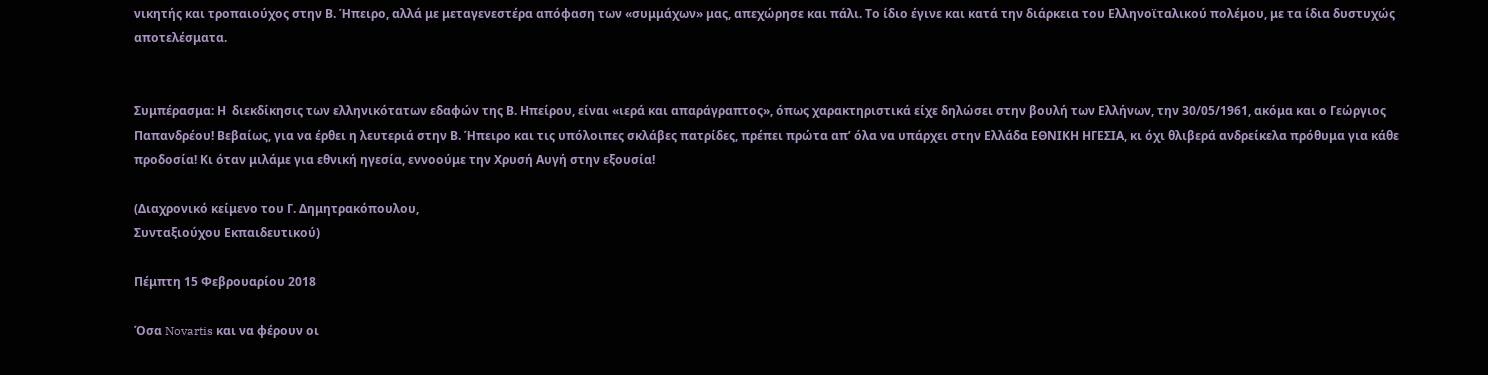νικητής και τροπαιούχος στην Β. Ήπειρο, αλλά με μεταγενεστέρα απόφαση των «συμμάχων» μας, απεχώρησε και πάλι. Το ίδιο έγινε και κατά την διάρκεια του Ελληνοϊταλικού πολέμου, με τα ίδια δυστυχώς αποτελέσματα.


Συμπέρασμα: Η  διεκδίκησις των ελληνικότατων εδαφών της Β. Ηπείρου, είναι «ιερά και απαράγραπτος», όπως χαρακτηριστικά είχε δηλώσει στην βουλή των Ελλήνων, την 30/05/1961, ακόμα και ο Γεώργιος Παπανδρέου! Βεβαίως, για να έρθει η λευτεριά στην Β. Ήπειρο και τις υπόλοιπες σκλάβες πατρίδες, πρέπει πρώτα απ’ όλα να υπάρχει στην Ελλάδα ΕΘΝΙΚΗ ΗΓΕΣΙΑ, κι όχι θλιβερά ανδρείκελα πρόθυμα για κάθε προδοσία! Κι όταν μιλάμε για εθνική ηγεσία, εννοούμε την Χρυσή Αυγή στην εξουσία!

(Διαχρονικό κείμενο του Γ. Δημητρακόπουλου,
Συνταξιούχου Εκπαιδευτικού)

Πέμπτη 15 Φεβρουαρίου 2018

Όσα Novartis και να φέρουν οι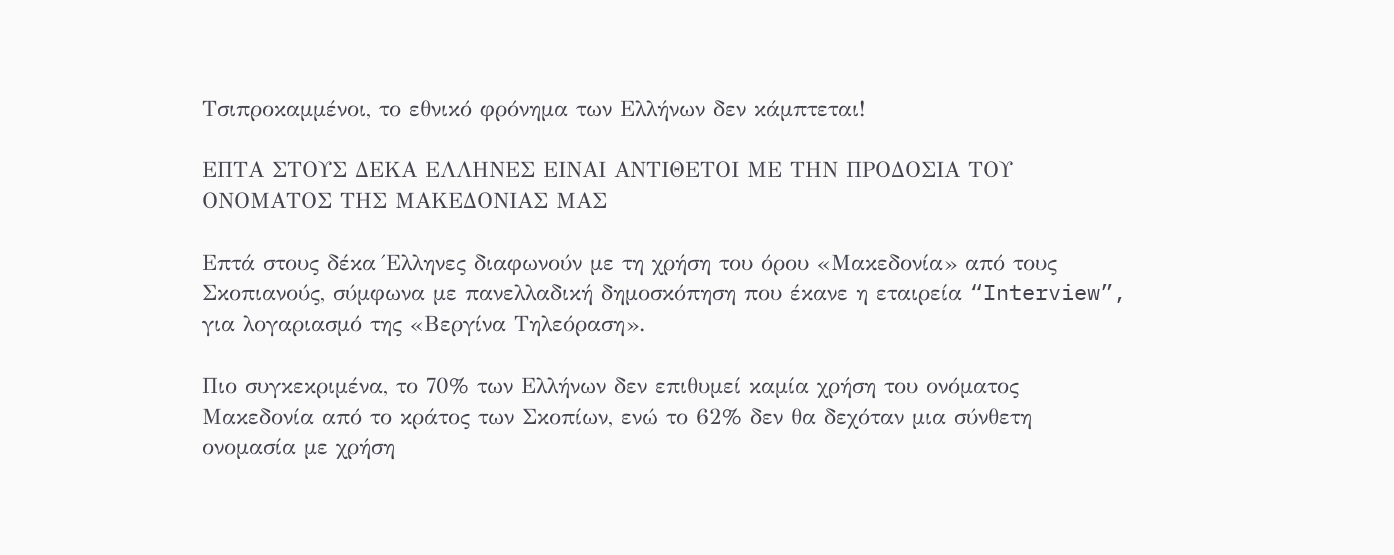Τσιπροκαμμένοι, το εθνικό φρόνημα των Ελλήνων δεν κάμπτεται!

ΕΠΤΑ ΣΤΟΥΣ ΔΕΚΑ ΕΛΛΗΝΕΣ ΕΙΝΑΙ ΑΝΤΙΘΕΤΟΙ ΜΕ ΤΗΝ ΠΡΟΔΟΣΙΑ ΤΟΥ ΟΝΟΜΑΤΟΣ ΤΗΣ ΜΑΚΕΔΟΝΙΑΣ ΜΑΣ

Επτά στους δέκα Έλληνες διαφωνούν με τη χρήση του όρου «Μακεδονία» από τους Σκοπιανούς, σύμφωνα με πανελλαδική δημοσκόπηση που έκανε η εταιρεία “Interview”, για λογαριασμό της «Βεργίνα Τηλεόραση».

Πιο συγκεκριμένα, το 70% των Ελλήνων δεν επιθυμεί καμία χρήση του ονόματος Μακεδονία από το κράτος των Σκοπίων, ενώ το 62% δεν θα δεχόταν μια σύνθετη ονομασία με χρήση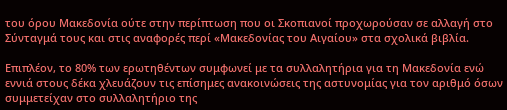του όρου Μακεδονία ούτε στην περίπτωση που οι Σκοπιανοί προχωρούσαν σε αλλαγή στο Σύνταγμά τους και στις αναφορές περί «Μακεδονίας του Αιγαίου» στα σχολικά βιβλία.

Επιπλέον, το 80% των ερωτηθέντων συμφωνεί με τα συλλαλητήρια για τη Μακεδονία ενώ εννιά στους δέκα χλευάζουν τις επίσημες ανακοινώσεις της αστυνομίας για τον αριθμό όσων συμμετείχαν στο συλλαλητήριο της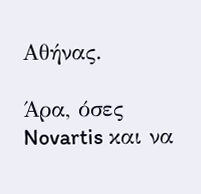Αθήνας.

Άρα, όσες Novartis και να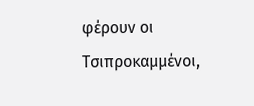φέρουν οι Τσιπροκαμμένοι,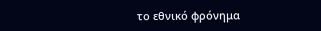το εθνικό φρόνημα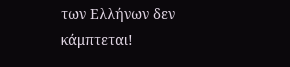των Ελλήνων δεν κάμπτεται!